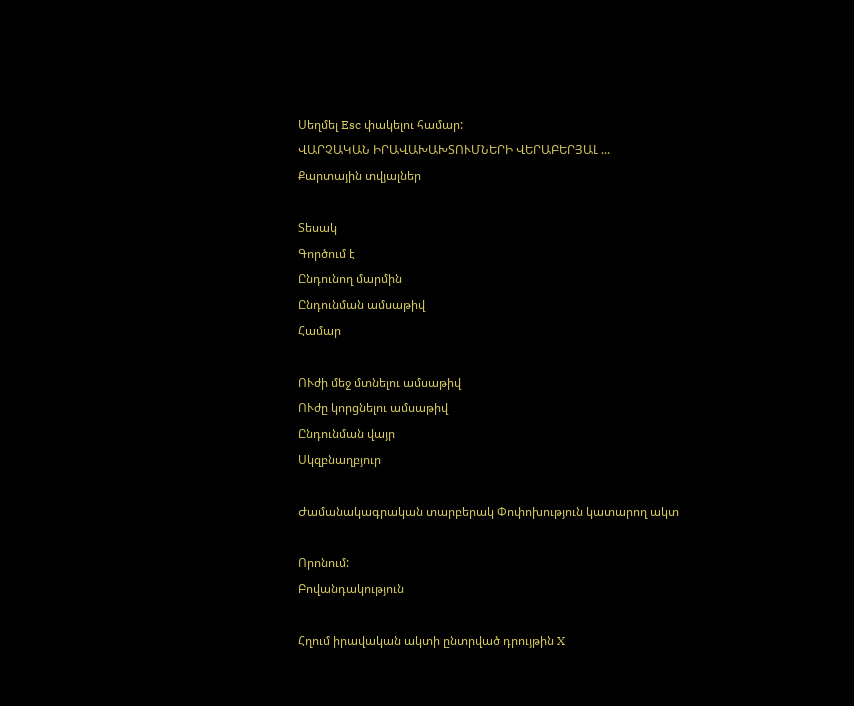Սեղմել Esc փակելու համար:
ՎԱՐՉԱԿԱՆ ԻՐԱՎԱԽԱԽՏՈՒՄՆԵՐԻ ՎԵՐԱԲԵՐՅԱԼ ...
Քարտային տվյալներ

Տեսակ
Գործում է
Ընդունող մարմին
Ընդունման ամսաթիվ
Համար

ՈՒժի մեջ մտնելու ամսաթիվ
ՈՒժը կորցնելու ամսաթիվ
Ընդունման վայր
Սկզբնաղբյուր

Ժամանակագրական տարբերակ Փոփոխություն կատարող ակտ

Որոնում:
Բովանդակություն

Հղում իրավական ակտի ընտրված դրույթին X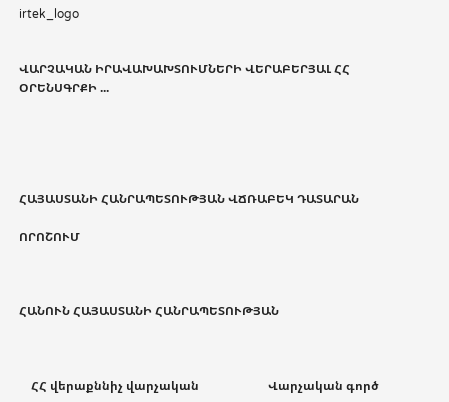irtek_logo


ՎԱՐՉԱԿԱՆ ԻՐԱՎԱԽԱԽՏՈՒՄՆԵՐԻ ՎԵՐԱԲԵՐՅԱԼ ՀՀ ՕՐԵՆՍԳՐՔԻ ...





ՀԱՅԱՍՏԱՆԻ ՀԱՆՐԱՊԵՏՈՒԹՅԱՆ ՎՃՌԱԲԵԿ ԴԱՏԱՐԱՆ

ՈՐՈՇՈՒՄ



ՀԱՆՈՒՆ ՀԱՅԱՍՏԱՆԻ ՀԱՆՐԱՊԵՏՈՒԹՅԱՆ



    ՀՀ վերաքննիչ վարչական                       Վարչական գործ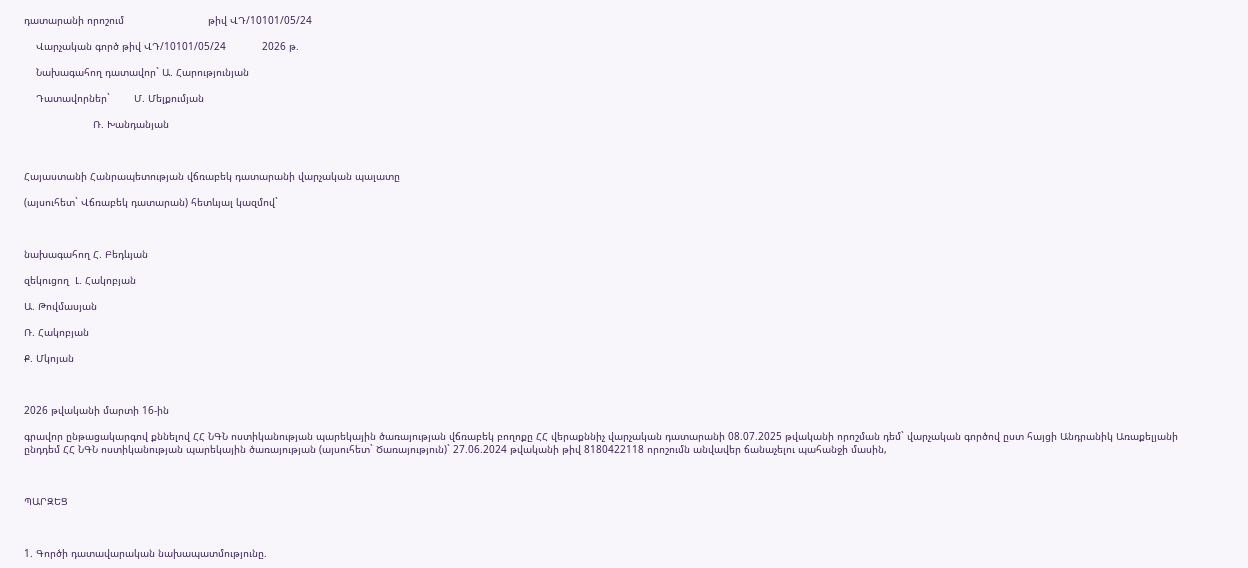դատարանի որոշում                            թիվ ՎԴ/10101/05/24

    Վարչական գործ թիվ ՎԴ/10101/05/24            2026 թ.

    Նախագահող դատավոր` Ա. Հարությունյան

    Դատավորներ`        Մ. Մելքումյան

                       Ռ. Խանդանյան



Հայաստանի Հանրապետության վճռաբեկ դատարանի վարչական պալատը

(այսուհետ` Վճռաբեկ դատարան) հետևյալ կազմով`



նախագահող Հ. Բեդևյան

զեկուցող  Լ. Հակոբյան

Ա. Թովմասյան

Ռ. Հակոբյան

Ք. Մկոյան



2026 թվականի մարտի 16-ին

գրավոր ընթացակարգով քննելով ՀՀ ՆԳՆ ոստիկանության պարեկային ծառայության վճռաբեկ բողոքը ՀՀ վերաքննիչ վարչական դատարանի 08.07.2025 թվականի որոշման դեմ` վարչական գործով ըստ հայցի Անդրանիկ Առաքելյանի ընդդեմ ՀՀ ՆԳՆ ոստիկանության պարեկային ծառայության (այսուհետ` Ծառայություն)` 27.06.2024 թվականի թիվ 8180422118 որոշումն անվավեր ճանաչելու պահանջի մասին,



ՊԱՐԶԵՑ



1. Գործի դատավարական նախապատմությունը.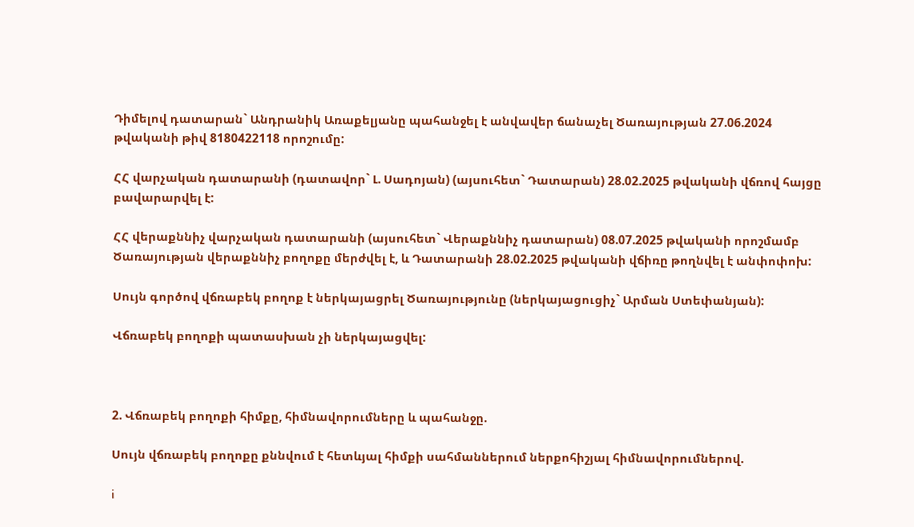Դիմելով դատարան` Անդրանիկ Առաքելյանը պահանջել է անվավեր ճանաչել Ծառայության 27.06.2024 թվականի թիվ 8180422118 որոշումը:

ՀՀ վարչական դատարանի (դատավոր` Լ. Սադոյան) (այսուհետ` Դատարան) 28.02.2025 թվականի վճռով հայցը բավարարվել է:

ՀՀ վերաքննիչ վարչական դատարանի (այսուհետ` Վերաքննիչ դատարան) 08.07.2025 թվականի որոշմամբ Ծառայության վերաքննիչ բողոքը մերժվել է, և Դատարանի 28.02.2025 թվականի վճիռը թողնվել է անփոփոխ:

Սույն գործով վճռաբեկ բողոք է ներկայացրել Ծառայությունը (ներկայացուցիչ` Արման Ստեփանյան):

Վճռաբեկ բողոքի պատասխան չի ներկայացվել:



2. Վճռաբեկ բողոքի հիմքը, հիմնավորումները և պահանջը.

Սույն վճռաբեկ բողոքը քննվում է հետևյալ հիմքի սահմաններում ներքոհիշյալ հիմնավորումներով.

i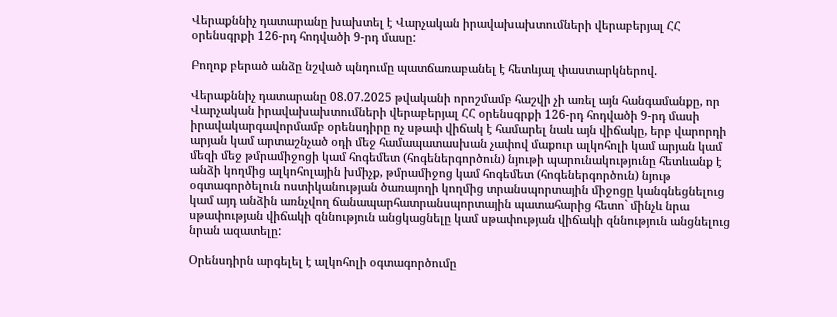Վերաքննիչ դատարանը խախտել է Վարչական իրավախախտումների վերաբերյալ ՀՀ օրենսգրքի 126-րդ հոդվածի 9-րդ մասը:

Բողոք բերած անձը նշված պնդումը պատճառաբանել է հետևյալ փաստարկներով.

Վերաքննիչ դատարանը 08.07.2025 թվականի որոշմամբ հաշվի չի առել այն հանգամանքը, որ Վարչական իրավախախտումների վերաբերյալ ՀՀ օրենսգրքի 126-րդ հոդվածի 9-րդ մասի իրավակարգավորմամբ օրենսդիրը ոչ սթափ վիճակ է համարել նաև այն վիճակը, երբ վարորդի արյան կամ արտաշնչած օդի մեջ համապատասխան չափով մաքուր ալկոհոլի կամ արյան կամ մեզի մեջ թմրամիջոցի կամ հոգեմետ (հոգեներգործուն) նյութի պարունակությունը հետևանք է անձի կողմից ալկոհոլային խմիչք, թմրամիջոց կամ հոգեմետ (հոգեներգործուն) նյութ օգտագործելուն ոստիկանության ծառայողի կողմից տրանսպորտային միջոցը կանգնեցնելուց կամ այդ անձին առնչվող ճանապարհատրանսպորտային պատահարից հետո` մինչև նրա սթափության վիճակի զննություն անցկացնելը կամ սթափության վիճակի զննություն անցնելուց նրան ազատելը:

Օրենսդիրն արգելել է ալկոհոլի օգտագործումը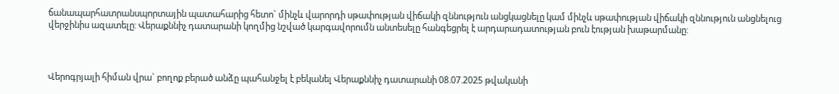ճանապարհատրանսպորտային պատահարից հետո` մինչև վարորդի սթափության վիճակի զննություն անցկացնելը կամ մինչև սթափության վիճակի զննություն անցնելուց վերջինիս ազատելը: Վերաքննիչ դատարանի կողմից նշված կարգավորումն անտեսելը հանգեցրել է արդարադատության բուն էության խաթարմանը:



Վերոգրյալի հիման վրա` բողոք բերած անձը պահանջել է բեկանել Վերաքննիչ դատարանի 08.07.2025 թվականի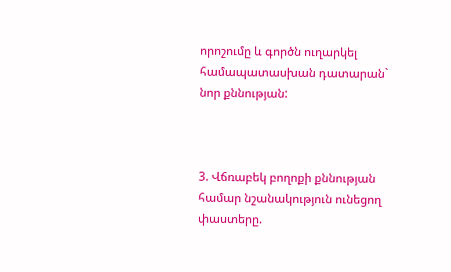որոշումը և գործն ուղարկել համապատասխան դատարան` նոր քննության:



3. Վճռաբեկ բողոքի քննության համար նշանակություն ունեցող փաստերը.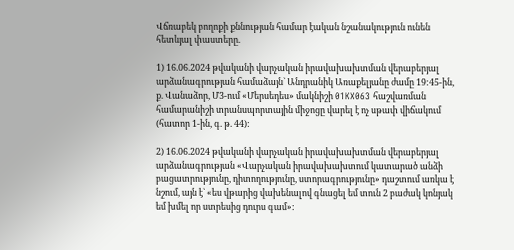Վճռաբեկ բողոքի քննության համար էական նշանակություն ունեն հետևյալ փաստերը.

1) 16.06.2024 թվականի վարչական իրավախախտման վերաբերյալ արձանագրության համաձայն` Անդրանիկ Առաքելյանը ժամը 19:45-ին, ք. Վանաձոր, Մ3-ում «Մերսեդես» մակնիշի 01KX063 հաշվառման համարանիշի տրանսպորտային միջոցը վարել է ոչ սթափ վիճակում (հատոր 1-ին, գ. թ. 44):

2) 16.06.2024 թվականի վարչական իրավախախտման վերաբերյալ արձանագրության «Վարչական իրավախախտում կատարած անձի բացատրությունը, դիտողությունը, ստորագրությունը» դաշտում առկա է նշում, այն է` «ես վթարից վախենալով գնացել եմ տուն 2 բաժակ կոնյակ եմ խմել որ ստրեսից դուրս գամ»: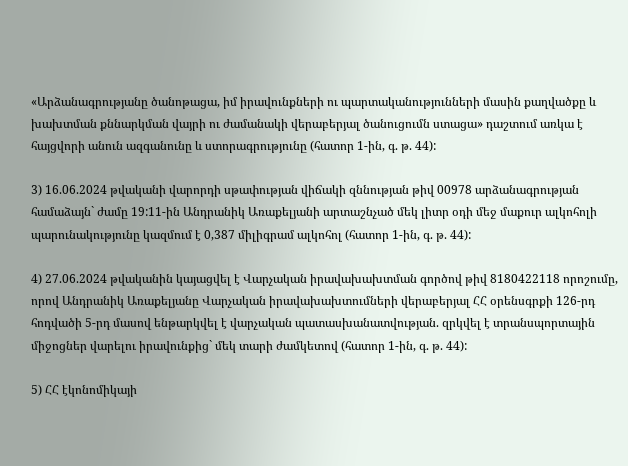«Արձանագրությանը ծանոթացա, իմ իրավունքների ու պարտականությունների մասին քաղվածքը և խախտման քննարկման վայրի ու ժամանակի վերաբերյալ ծանուցումն ստացա» դաշտում առկա է հայցվորի անուն ազգանունը և ստորագրությունը (հատոր 1-ին, գ. թ. 44):

3) 16.06.2024 թվականի վարորդի սթափության վիճակի զննության թիվ 00978 արձանագրության համաձայն` ժամը 19:11-ին Անդրանիկ Առաքելյանի արտաշնչած մեկ լիտր օդի մեջ մաքուր ալկոհոլի պարունակությունը կազմում է 0,387 միլիգրամ ալկոհոլ (հատոր 1-ին, գ. թ. 44):

4) 27.06.2024 թվականին կայացվել է Վարչական իրավախախտման գործով թիվ 8180422118 որոշումը, որով Անդրանիկ Առաքելյանը Վարչական իրավախախտումների վերաբերյալ ՀՀ օրենսգրքի 126-րդ հոդվածի 5-րդ մասով ենթարկվել է վարչական պատասխանատվության. զրկվել է տրանսպորտային միջոցներ վարելու իրավունքից` մեկ տարի ժամկետով (հատոր 1-ին, գ. թ. 44):

5) ՀՀ էկոնոմիկայի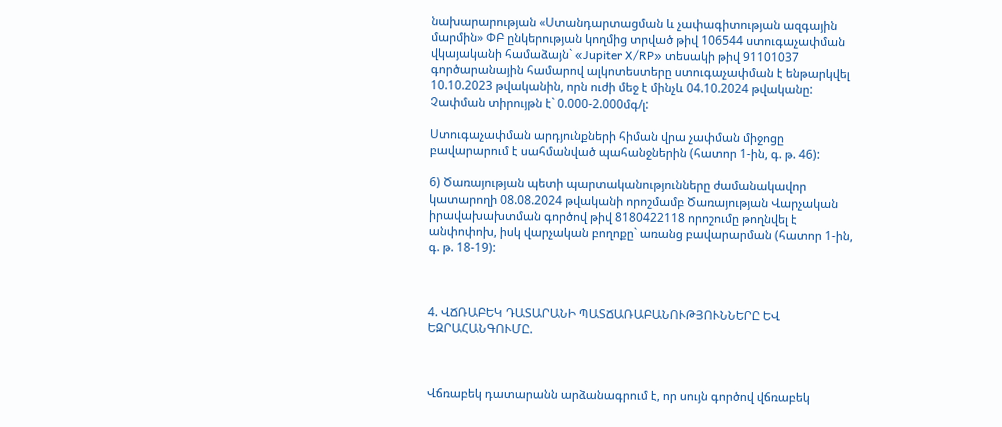նախարարության «Ստանդարտացման և չափագիտության ազգային մարմին» ՓԲ ընկերության կողմից տրված թիվ 106544 ստուգաչափման վկայականի համաձայն` «Jupiter X/RP» տեսակի թիվ 91101037 գործարանային համարով ալկոտեստերը ստուգաչափման է ենթարկվել 10.10.2023 թվականին, որն ուժի մեջ է մինչև 04.10.2024 թվականը: Չափման տիրույթն է` 0.000-2.000մգ/լ:

Ստուգաչափման արդյունքների հիման վրա չափման միջոցը բավարարում է սահմանված պահանջներին (հատոր 1-ին, գ. թ. 46):

6) Ծառայության պետի պարտականությունները ժամանակավոր կատարողի 08.08.2024 թվականի որոշմամբ Ծառայության Վարչական իրավախախտման գործով թիվ 8180422118 որոշումը թողնվել է անփոփոխ, իսկ վարչական բողոքը` առանց բավարարման (հատոր 1-ին, գ. թ. 18-19):



4. ՎՃՌԱԲԵԿ ԴԱՏԱՐԱՆԻ ՊԱՏՃԱՌԱԲԱՆՈՒԹՅՈՒՆՆԵՐԸ ԵՎ ԵԶՐԱՀԱՆԳՈՒՄԸ.



Վճռաբեկ դատարանն արձանագրում է, որ սույն գործով վճռաբեկ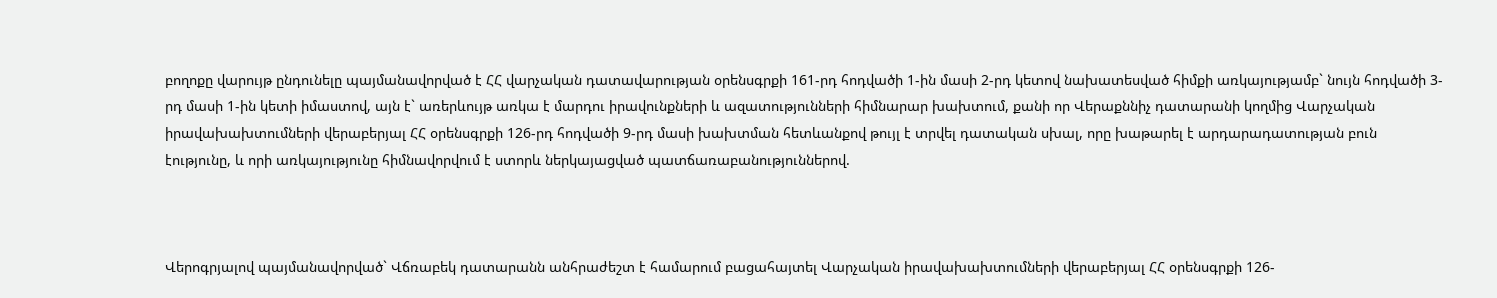բողոքը վարույթ ընդունելը պայմանավորված է ՀՀ վարչական դատավարության օրենսգրքի 161-րդ հոդվածի 1-ին մասի 2-րդ կետով նախատեսված հիմքի առկայությամբ` նույն հոդվածի 3-րդ մասի 1-ին կետի իմաստով, այն է` առերևույթ առկա է մարդու իրավունքների և ազատությունների հիմնարար խախտում, քանի որ Վերաքննիչ դատարանի կողմից Վարչական իրավախախտումների վերաբերյալ ՀՀ օրենսգրքի 126-րդ հոդվածի 9-րդ մասի խախտման հետևանքով թույլ է տրվել դատական սխալ, որը խաթարել է արդարադատության բուն էությունը, և որի առկայությունը հիմնավորվում է ստորև ներկայացված պատճառաբանություններով.



Վերոգրյալով պայմանավորված` Վճռաբեկ դատարանն անհրաժեշտ է համարում բացահայտել Վարչական իրավախախտումների վերաբերյալ ՀՀ օրենսգրքի 126-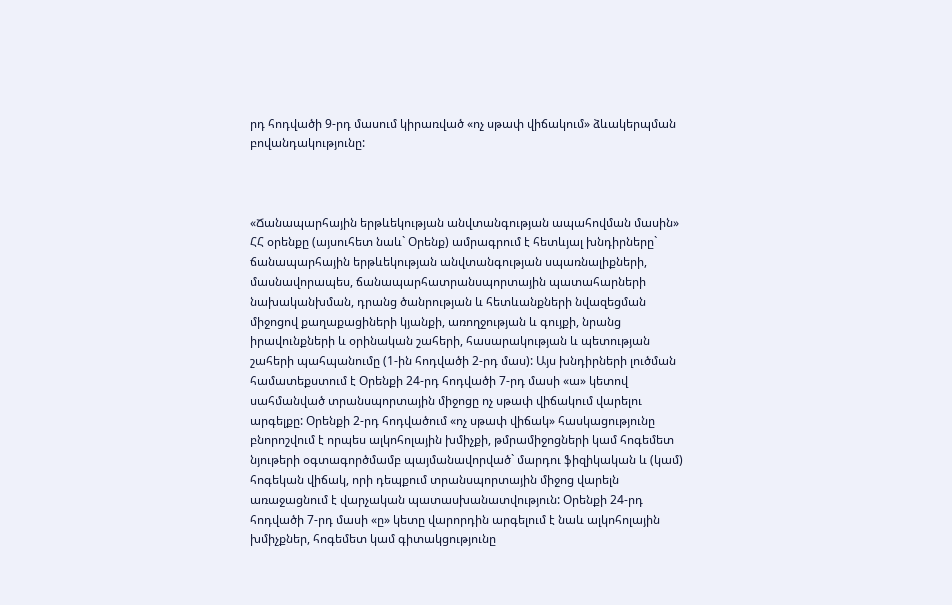րդ հոդվածի 9-րդ մասում կիրառված «ոչ սթափ վիճակում» ձևակերպման բովանդակությունը:



«Ճանապարհային երթևեկության անվտանգության ապահովման մասին» ՀՀ օրենքը (այսուհետ նաև` Օրենք) ամրագրում է հետևյալ խնդիրները` ճանապարհային երթևեկության անվտանգության սպառնալիքների, մասնավորապես, ճանապարհատրանսպորտային պատահարների նախականխման, դրանց ծանրության և հետևանքների նվազեցման միջոցով քաղաքացիների կյանքի, առողջության և գույքի, նրանց իրավունքների և օրինական շահերի, հասարակության և պետության շահերի պահպանումը (1-ին հոդվածի 2-րդ մաս): Այս խնդիրների լուծման համատեքստում է Օրենքի 24-րդ հոդվածի 7-րդ մասի «ա» կետով սահմանված տրանսպորտային միջոցը ոչ սթափ վիճակում վարելու արգելքը: Օրենքի 2-րդ հոդվածում «ոչ սթափ վիճակ» հասկացությունը բնորոշվում է որպես ալկոհոլային խմիչքի, թմրամիջոցների կամ հոգեմետ նյութերի օգտագործմամբ պայմանավորված` մարդու ֆիզիկական և (կամ) հոգեկան վիճակ, որի դեպքում տրանսպորտային միջոց վարելն առաջացնում է վարչական պատասխանատվություն: Օրենքի 24-րդ հոդվածի 7-րդ մասի «ը» կետը վարորդին արգելում է նաև ալկոհոլային խմիչքներ, հոգեմետ կամ գիտակցությունը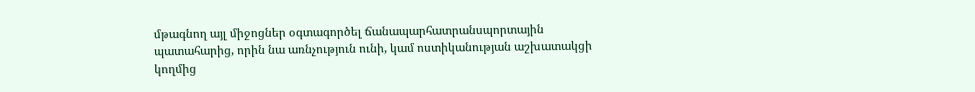մթագնող այլ միջոցներ օգտագործել ճանապարհատրանսպորտային պատահարից, որին նա առնչություն ունի, կամ ոստիկանության աշխատակցի կողմից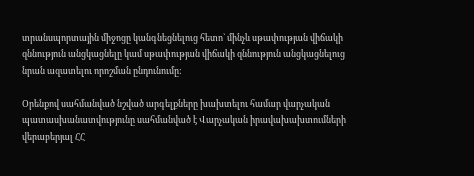տրանսպորտային միջոցը կանգնեցնելուց հետո` մինչև սթափության վիճակի զննություն անցկացնելը կամ սթափության վիճակի զննություն անցկացնելուց նրան ազատելու որոշման ընդունումը:

Օրենքով սահմանված նշված արգելքները խախտելու համար վարչական պատասխանատվությունը սահմանված է Վարչական իրավախախտումների վերաբերյալ ՀՀ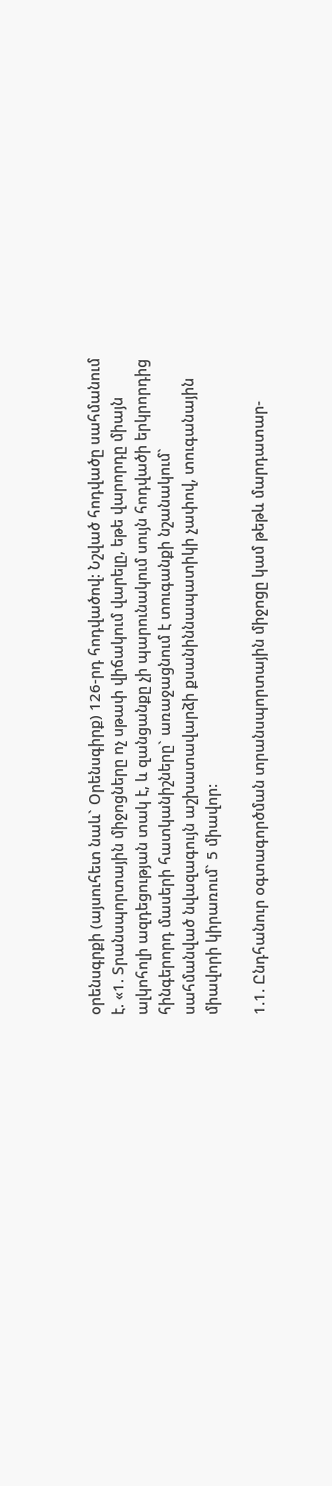օրենսգրքի (այսուհետ նաև` Օրենսգիրք) 126-րդ հոդվածով: Նշված հոդվածը սահմանում է. «1. Տրանսպորտային միջոցները ոչ սթափ վիճակում վարելը, եթե վարորդը միայն ալկոհոլի ազդեցության տակ է, և զանցանքը չի պարունակում սույն հոդվածի երկրորդից հինգերորդ մասերի հատկանիշները` առաջացնում է տուգանքի նշանակում` սահմանված նվազագույն աշխատավարձի քսանիննապատիկի չափով, տուգանային միավորի կիրառում` 5 միավոր:

1.1. Ընդհանուր օգտագործման տրանսպորտային միջոցը կամ թեթև մարդատար-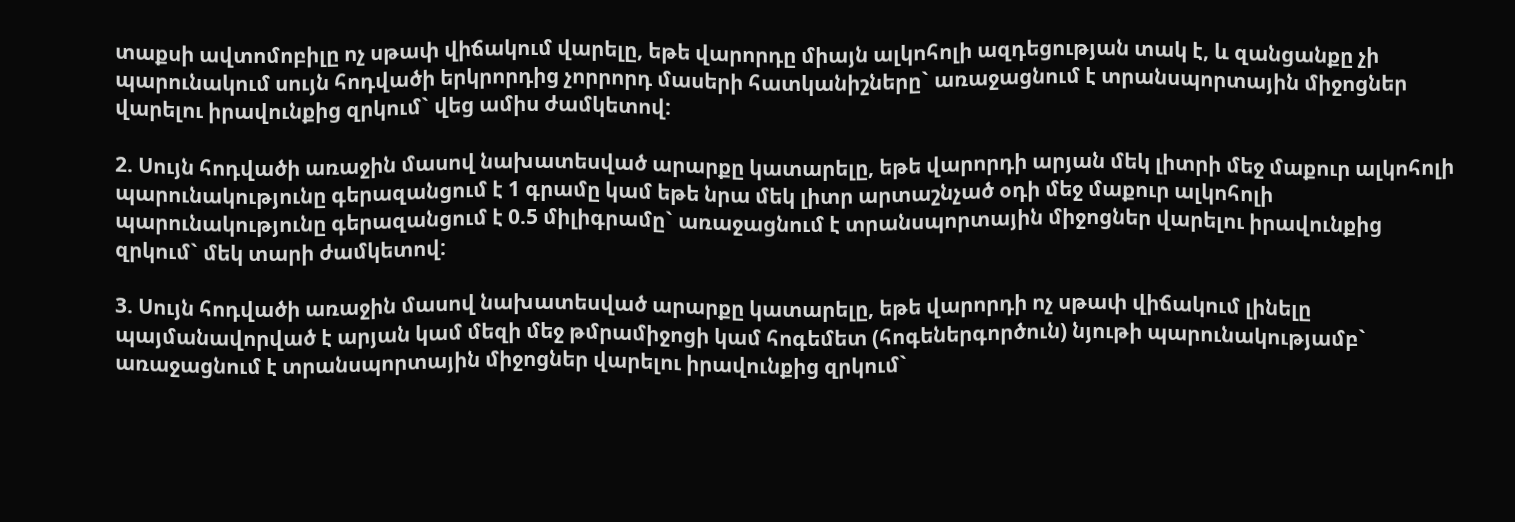տաքսի ավտոմոբիլը ոչ սթափ վիճակում վարելը, եթե վարորդը միայն ալկոհոլի ազդեցության տակ է, և զանցանքը չի պարունակում սույն հոդվածի երկրորդից չորրորդ մասերի հատկանիշները` առաջացնում է տրանսպորտային միջոցներ վարելու իրավունքից զրկում` վեց ամիս ժամկետով:

2. Սույն հոդվածի առաջին մասով նախատեսված արարքը կատարելը, եթե վարորդի արյան մեկ լիտրի մեջ մաքուր ալկոհոլի պարունակությունը գերազանցում է 1 գրամը կամ եթե նրա մեկ լիտր արտաշնչած օդի մեջ մաքուր ալկոհոլի պարունակությունը գերազանցում է 0.5 միլիգրամը` առաջացնում է տրանսպորտային միջոցներ վարելու իրավունքից զրկում` մեկ տարի ժամկետով:

3. Սույն հոդվածի առաջին մասով նախատեսված արարքը կատարելը, եթե վարորդի ոչ սթափ վիճակում լինելը պայմանավորված է արյան կամ մեզի մեջ թմրամիջոցի կամ հոգեմետ (հոգեներգործուն) նյութի պարունակությամբ` առաջացնում է տրանսպորտային միջոցներ վարելու իրավունքից զրկում`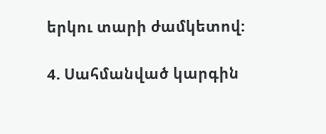երկու տարի ժամկետով:

4. Սահմանված կարգին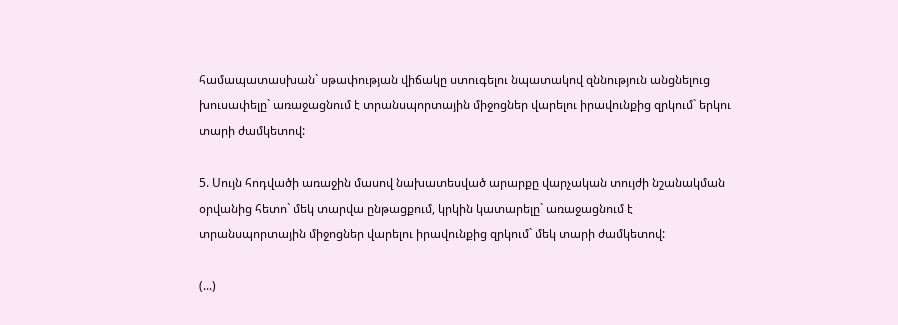համապատասխան` սթափության վիճակը ստուգելու նպատակով զննություն անցնելուց խուսափելը` առաջացնում է տրանսպորտային միջոցներ վարելու իրավունքից զրկում` երկու տարի ժամկետով:

5. Սույն հոդվածի առաջին մասով նախատեսված արարքը վարչական տույժի նշանակման օրվանից հետո` մեկ տարվա ընթացքում, կրկին կատարելը` առաջացնում է տրանսպորտային միջոցներ վարելու իրավունքից զրկում` մեկ տարի ժամկետով:

(...)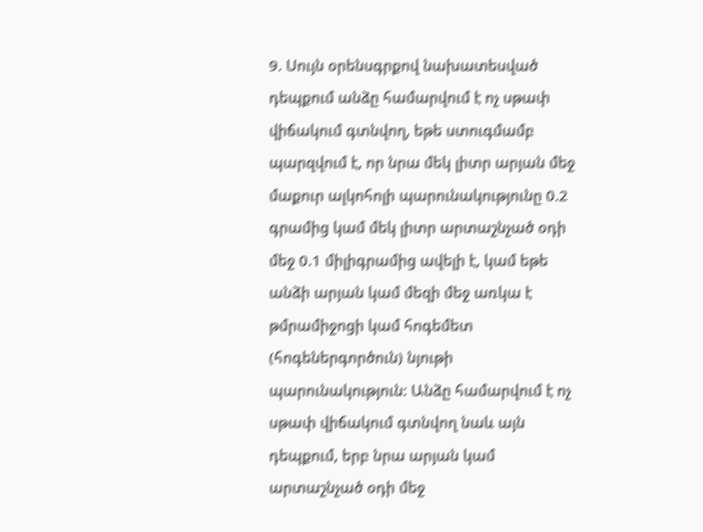9. Սույն օրենսգրքով նախատեսված դեպքում անձը համարվում է ոչ սթափ վիճակում գտնվող, եթե ստուգմամբ պարզվում է, որ նրա մեկ լիտր արյան մեջ մաքուր ալկոհոլի պարունակությունը 0.2 գրամից կամ մեկ լիտր արտաշնչած օդի մեջ 0.1 միլիգրամից ավելի է, կամ եթե անձի արյան կամ մեզի մեջ առկա է թմրամիջոցի կամ հոգեմետ (հոգեներգործուն) նյութի պարունակություն: Անձը համարվում է ոչ սթափ վիճակում գտնվող նաև այն դեպքում, երբ նրա արյան կամ արտաշնչած օդի մեջ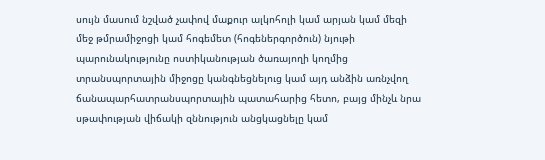սույն մասում նշված չափով մաքուր ալկոհոլի կամ արյան կամ մեզի մեջ թմրամիջոցի կամ հոգեմետ (հոգեներգործուն) նյութի պարունակությունը ոստիկանության ծառայողի կողմից տրանսպորտային միջոցը կանգնեցնելուց կամ այդ անձին առնչվող ճանապարհատրանսպորտային պատահարից հետո, բայց մինչև նրա սթափության վիճակի զննություն անցկացնելը կամ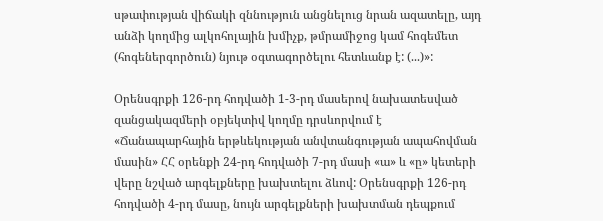սթափության վիճակի զննություն անցնելուց նրան ազատելը, այդ անձի կողմից ալկոհոլային խմիչք, թմրամիջոց կամ հոգեմետ (հոգեներգործուն) նյութ օգտագործելու հետևանք է: (...)»:

Օրենսգրքի 126-րդ հոդվածի 1-3-րդ մասերով նախատեսված զանցակազմերի օբյեկտիվ կողմը դրսևորվում է «Ճանապարհային երթևեկության անվտանգության ապահովման մասին» ՀՀ օրենքի 24-րդ հոդվածի 7-րդ մասի «ա» և «ը» կետերի վերը նշված արգելքները խախտելու ձևով: Օրենսգրքի 126-րդ հոդվածի 4-րդ մասը, նույն արգելքների խախտման դեպքում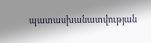պատասխանատվության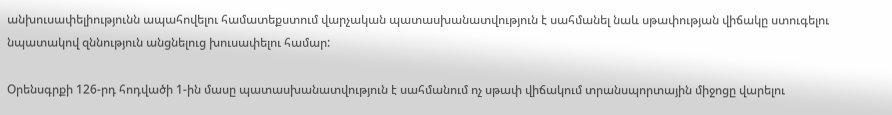անխուսափելիությունն ապահովելու համատեքստում վարչական պատասխանատվություն է սահմանել նաև սթափության վիճակը ստուգելու նպատակով զննություն անցնելուց խուսափելու համար:

Օրենսգրքի 126-րդ հոդվածի 1-ին մասը պատասխանատվություն է սահմանում ոչ սթափ վիճակում տրանսպորտային միջոցը վարելու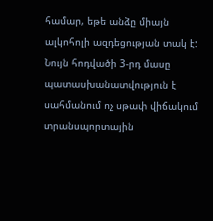համար, եթե անձը միայն ալկոհոլի ազդեցության տակ է: Նույն հոդվածի 3-րդ մասը պատասխանատվություն է սահմանում ոչ սթափ վիճակում տրանսպորտային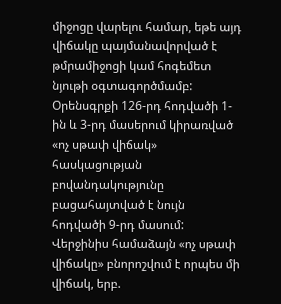միջոցը վարելու համար, եթե այդ վիճակը պայմանավորված է թմրամիջոցի կամ հոգեմետ նյութի օգտագործմամբ: Օրենսգրքի 126-րդ հոդվածի 1-ին և 3-րդ մասերում կիրառված «ոչ սթափ վիճակ» հասկացության բովանդակությունը բացահայտված է նույն հոդվածի 9-րդ մասում: Վերջինիս համաձայն «ոչ սթափ վիճակը» բնորոշվում է որպես մի վիճակ, երբ.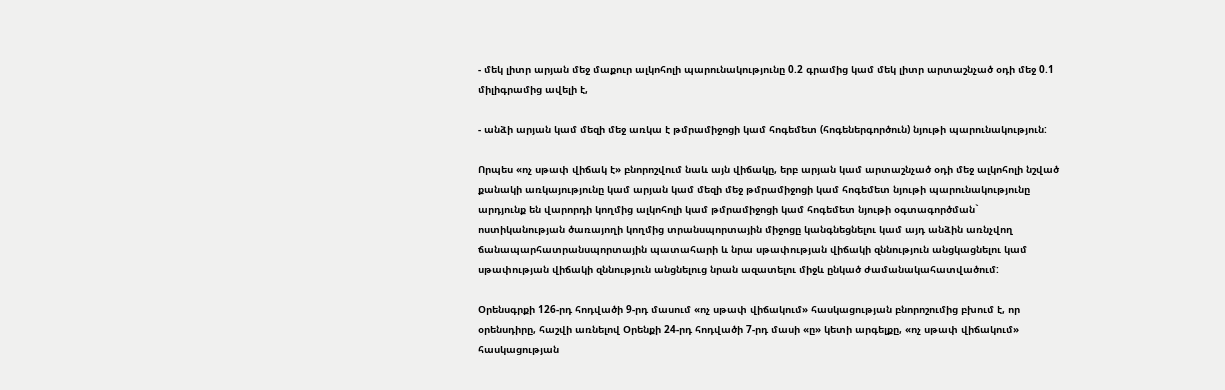- մեկ լիտր արյան մեջ մաքուր ալկոհոլի պարունակությունը 0.2 գրամից կամ մեկ լիտր արտաշնչած օդի մեջ 0.1 միլիգրամից ավելի է,

- անձի արյան կամ մեզի մեջ առկա է թմրամիջոցի կամ հոգեմետ (հոգեներգործուն) նյութի պարունակություն:

Որպես «ոչ սթափ վիճակ է» բնորոշվում նաև այն վիճակը, երբ արյան կամ արտաշնչած օդի մեջ ալկոհոլի նշված քանակի առկայությունը կամ արյան կամ մեզի մեջ թմրամիջոցի կամ հոգեմետ նյութի պարունակությունը արդյունք են վարորդի կողմից ալկոհոլի կամ թմրամիջոցի կամ հոգեմետ նյութի օգտագործման` ոստիկանության ծառայողի կողմից տրանսպորտային միջոցը կանգնեցնելու կամ այդ անձին առնչվող ճանապարհատրանսպորտային պատահարի և նրա սթափության վիճակի զննություն անցկացնելու կամ սթափության վիճակի զննություն անցնելուց նրան ազատելու միջև ընկած ժամանակահատվածում:

Օրենսգրքի 126-րդ հոդվածի 9-րդ մասում «ոչ սթափ վիճակում» հասկացության բնորոշումից բխում է, որ օրենսդիրը, հաշվի առնելով Օրենքի 24-րդ հոդվածի 7-րդ մասի «ը» կետի արգելքը, «ոչ սթափ վիճակում» հասկացության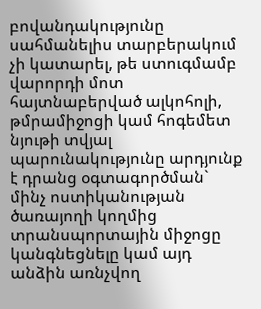բովանդակությունը սահմանելիս տարբերակում չի կատարել, թե ստուգմամբ վարորդի մոտ հայտնաբերված ալկոհոլի, թմրամիջոցի կամ հոգեմետ նյութի տվյալ պարունակությունը արդյունք է դրանց օգտագործման` մինչ ոստիկանության ծառայողի կողմից տրանսպորտային միջոցը կանգնեցնելը կամ այդ անձին առնչվող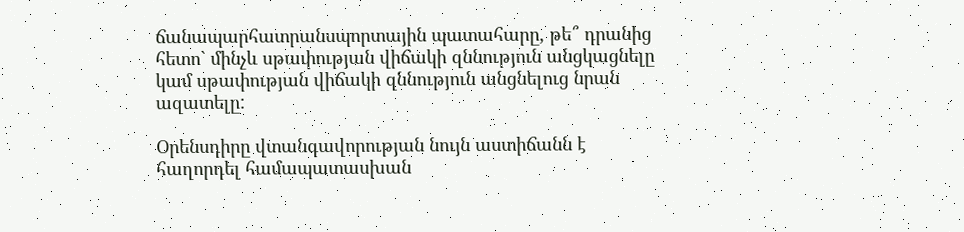ճանապարհատրանսպորտային պատահարը, թե՞ դրանից հետո` մինչև սթափության վիճակի զննություն անցկացնելը կամ սթափության վիճակի զննություն անցնելուց նրան ազատելը:

Օրենսդիրը վտանգավորության նույն աստիճանն է հաղորդել համապատասխան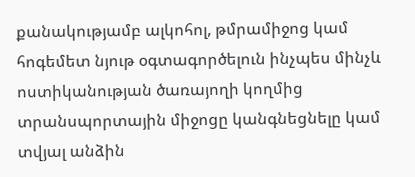քանակությամբ ալկոհոլ, թմրամիջոց կամ հոգեմետ նյութ օգտագործելուն ինչպես մինչև ոստիկանության ծառայողի կողմից տրանսպորտային միջոցը կանգնեցնելը կամ տվյալ անձին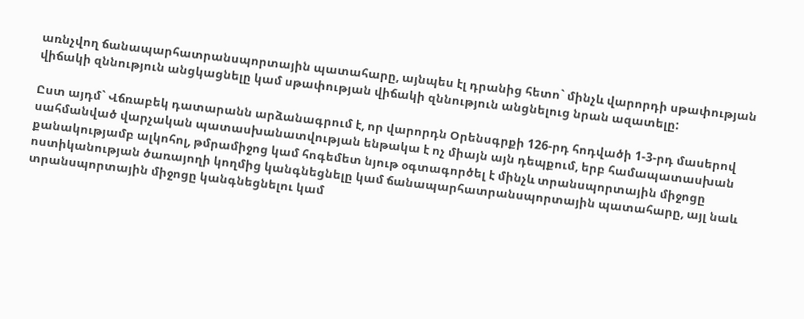առնչվող ճանապարհատրանսպորտային պատահարը, այնպես էլ դրանից հետո` մինչև վարորդի սթափության վիճակի զննություն անցկացնելը կամ սթափության վիճակի զննություն անցնելուց նրան ազատելը:

Ըստ այդմ` Վճռաբեկ դատարանն արձանագրում է, որ վարորդն Օրենսգրքի 126-րդ հոդվածի 1-3-րդ մասերով սահմանված վարչական պատասխանատվության ենթակա է ոչ միայն այն դեպքում, երբ համապատասխան քանակությամբ ալկոհոլ, թմրամիջոց կամ հոգեմետ նյութ օգտագործել է մինչև տրանսպորտային միջոցը ոստիկանության ծառայողի կողմից կանգնեցնելը կամ ճանապարհատրանսպորտային պատահարը, այլ նաև տրանսպորտային միջոցը կանգնեցնելու կամ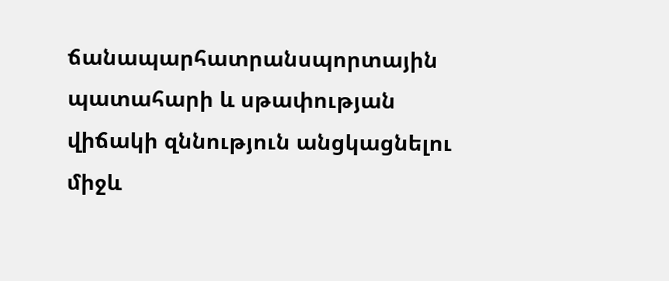ճանապարհատրանսպորտային պատահարի և սթափության վիճակի զննություն անցկացնելու միջև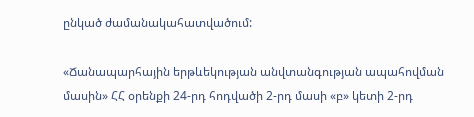ընկած ժամանակահատվածում:

«Ճանապարհային երթևեկության անվտանգության ապահովման մասին» ՀՀ օրենքի 24-րդ հոդվածի 2-րդ մասի «բ» կետի 2-րդ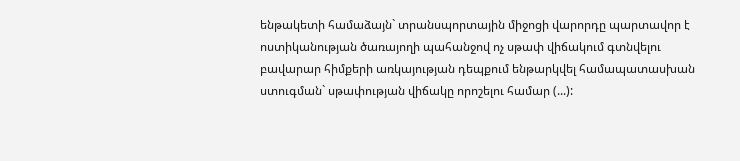ենթակետի համաձայն` տրանսպորտային միջոցի վարորդը պարտավոր է ոստիկանության ծառայողի պահանջով ոչ սթափ վիճակում գտնվելու բավարար հիմքերի առկայության դեպքում ենթարկվել համապատասխան ստուգման` սթափության վիճակը որոշելու համար (...):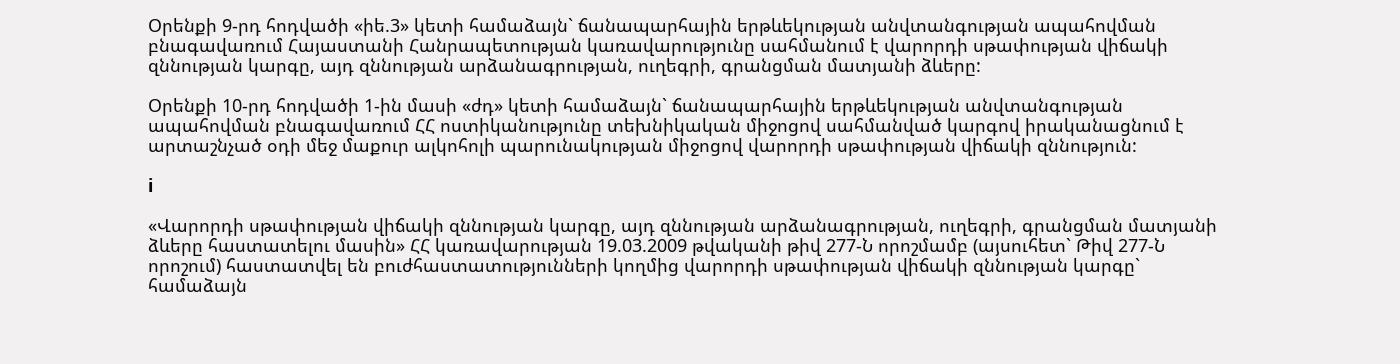Օրենքի 9-րդ հոդվածի «իե.3» կետի համաձայն` ճանապարհային երթևեկության անվտանգության ապահովման բնագավառում Հայաստանի Հանրապետության կառավարությունը սահմանում է վարորդի սթափության վիճակի զննության կարգը, այդ զննության արձանագրության, ուղեգրի, գրանցման մատյանի ձևերը:

Օրենքի 10-րդ հոդվածի 1-ին մասի «ժդ» կետի համաձայն` ճանապարհային երթևեկության անվտանգության ապահովման բնագավառում ՀՀ ոստիկանությունը տեխնիկական միջոցով սահմանված կարգով իրականացնում է արտաշնչած օդի մեջ մաքուր ալկոհոլի պարունակության միջոցով վարորդի սթափության վիճակի զննություն:

i

«Վարորդի սթափության վիճակի զննության կարգը, այդ զննության արձանագրության, ուղեգրի, գրանցման մատյանի ձևերը հաստատելու մասին» ՀՀ կառավարության 19.03.2009 թվականի թիվ 277-Ն որոշմամբ (այսուհետ` Թիվ 277-Ն որոշում) հաստատվել են բուժհաստատությունների կողմից վարորդի սթափության վիճակի զննության կարգը` համաձայն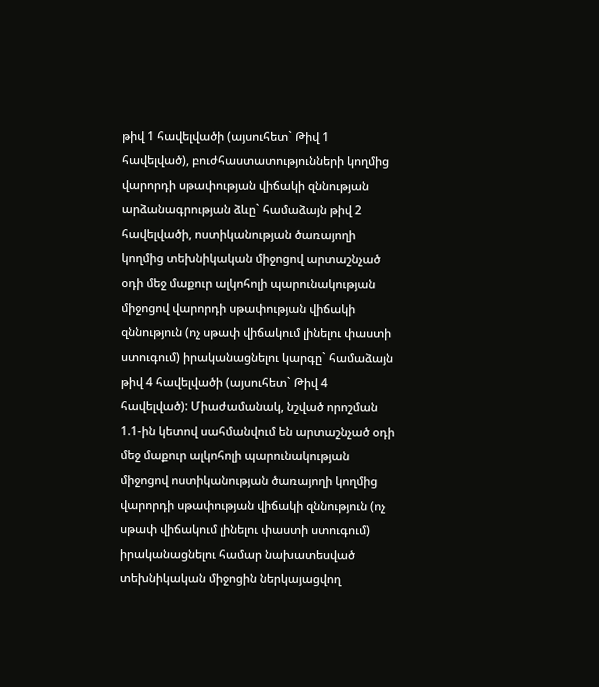թիվ 1 հավելվածի (այսուհետ` Թիվ 1 հավելված), բուժհաստատությունների կողմից վարորդի սթափության վիճակի զննության արձանագրության ձևը` համաձայն թիվ 2 հավելվածի, ոստիկանության ծառայողի կողմից տեխնիկական միջոցով արտաշնչած օդի մեջ մաքուր ալկոհոլի պարունակության միջոցով վարորդի սթափության վիճակի զննություն (ոչ սթափ վիճակում լինելու փաստի ստուգում) իրականացնելու կարգը` համաձայն թիվ 4 հավելվածի (այսուհետ` Թիվ 4 հավելված): Միաժամանակ, նշված որոշման 1.1-ին կետով սահմանվում են արտաշնչած օդի մեջ մաքուր ալկոհոլի պարունակության միջոցով ոստիկանության ծառայողի կողմից վարորդի սթափության վիճակի զննություն (ոչ սթափ վիճակում լինելու փաստի ստուգում) իրականացնելու համար նախատեսված տեխնիկական միջոցին ներկայացվող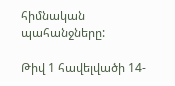հիմնական պահանջները:

Թիվ 1 հավելվածի 14-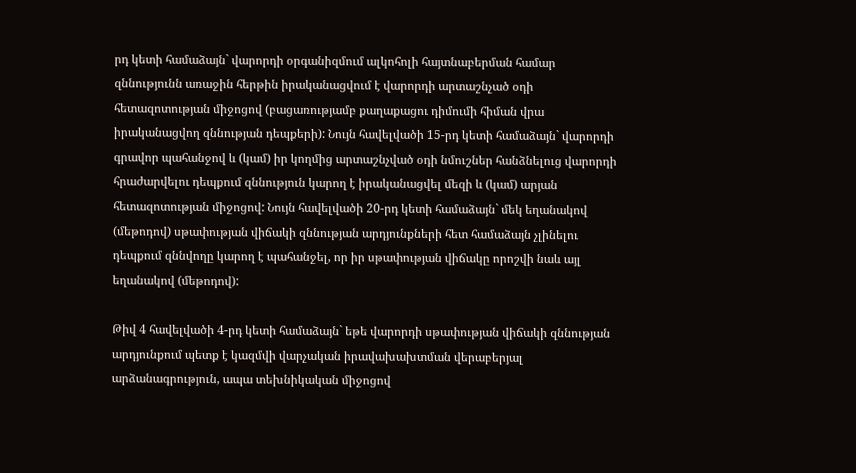րդ կետի համաձայն` վարորդի օրգանիզմում ալկոհոլի հայտնաբերման համար զննությունն առաջին հերթին իրականացվում է վարորդի արտաշնչած օդի հետազոտության միջոցով (բացառությամբ քաղաքացու դիմումի հիման վրա իրականացվող զննության դեպքերի): Նույն հավելվածի 15-րդ կետի համաձայն` վարորդի գրավոր պահանջով և (կամ) իր կողմից արտաշնչված օդի նմուշներ հանձնելուց վարորդի հրաժարվելու դեպքում զննություն կարող է իրականացվել մեզի և (կամ) արյան հետազոտության միջոցով: Նույն հավելվածի 20-րդ կետի համաձայն` մեկ եղանակով (մեթոդով) սթափության վիճակի զննության արդյունքների հետ համաձայն չլինելու դեպքում զննվողը կարող է պահանջել, որ իր սթափության վիճակը որոշվի նաև այլ եղանակով (մեթոդով):

Թիվ 4 հավելվածի 4-րդ կետի համաձայն` եթե վարորդի սթափության վիճակի զննության արդյունքում պետք է կազմվի վարչական իրավախախտման վերաբերյալ արձանագրություն, ապա տեխնիկական միջոցով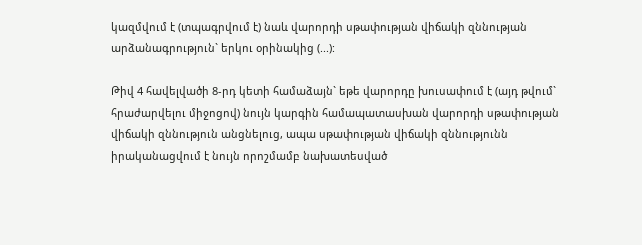կազմվում է (տպագրվում է) նաև վարորդի սթափության վիճակի զննության արձանագրություն` երկու օրինակից (...):

Թիվ 4 հավելվածի 8-րդ կետի համաձայն` եթե վարորդը խուսափում է (այդ թվում` հրաժարվելու միջոցով) նույն կարգին համապատասխան վարորդի սթափության վիճակի զննություն անցնելուց, ապա սթափության վիճակի զննությունն իրականացվում է նույն որոշմամբ նախատեսված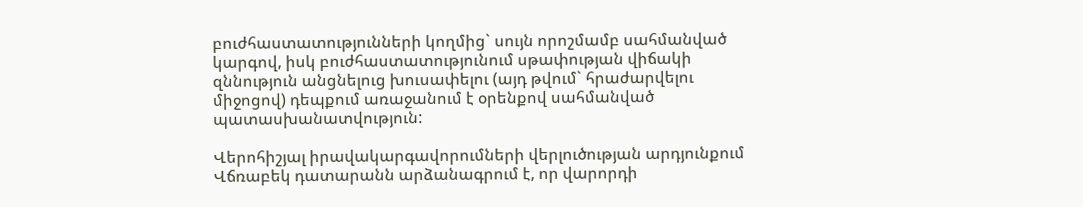բուժհաստատությունների կողմից` սույն որոշմամբ սահմանված կարգով, իսկ բուժհաստատությունում սթափության վիճակի զննություն անցնելուց խուսափելու (այդ թվում` հրաժարվելու միջոցով) դեպքում առաջանում է օրենքով սահմանված պատասխանատվություն:

Վերոհիշյալ իրավակարգավորումների վերլուծության արդյունքում Վճռաբեկ դատարանն արձանագրում է, որ վարորդի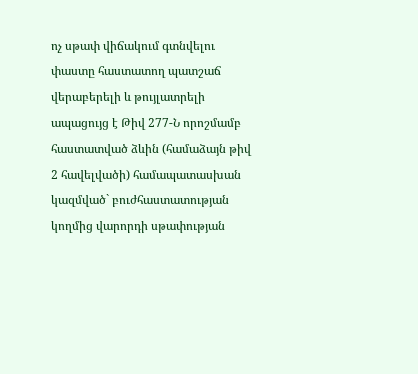ոչ սթափ վիճակում գտնվելու փաստը հաստատող պատշաճ վերաբերելի և թույլատրելի ապացույց է Թիվ 277-Ն որոշմամբ հաստատված ձևին (համաձայն թիվ 2 հավելվածի) համապատասխան կազմված` բուժհաստատության կողմից վարորդի սթափության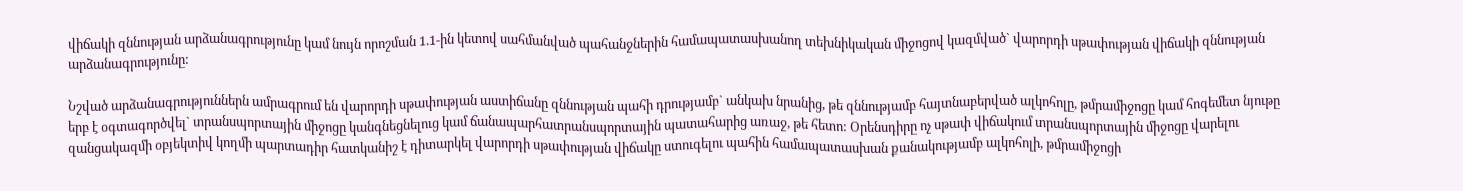վիճակի զննության արձանագրությունը կամ նույն որոշման 1.1-ին կետով սահմանված պահանջներին համապատասխանող տեխնիկական միջոցով կազմված` վարորդի սթափության վիճակի զննության արձանագրությունը:

Նշված արձանագրություններն ամրագրում են վարորդի սթափության աստիճանը զննության պահի դրությամբ` անկախ նրանից, թե զննությամբ հայտնաբերված ալկոհոլը, թմրամիջոցը կամ հոգեմետ նյութը երբ է օգտագործվել` տրանսպորտային միջոցը կանգնեցնելուց կամ ճանապարհատրանսպորտային պատահարից առաջ, թե հետո: Օրենսդիրը ոչ սթափ վիճակում տրանսպորտային միջոցը վարելու զանցակազմի օբյեկտիվ կողմի պարտադիր հատկանիշ է դիտարկել վարորդի սթափության վիճակը ստուգելու պահին համապատասխան քանակությամբ ալկոհոլի, թմրամիջոցի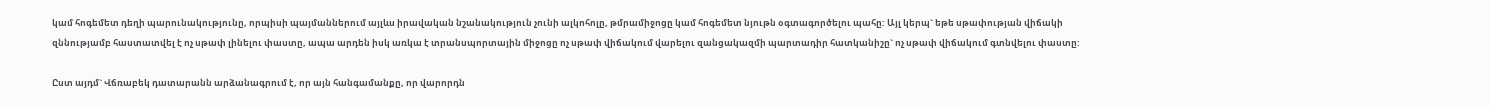կամ հոգեմետ դեղի պարունակությունը, որպիսի պայմաններում այլևս իրավական նշանակություն չունի ալկոհոլը, թմրամիջոցը կամ հոգեմետ նյութն օգտագործելու պահը: Այլ կերպ` եթե սթափության վիճակի զննությամբ հաստատվել է ոչ սթափ լինելու փաստը, ապա արդեն իսկ առկա է տրանսպորտային միջոցը ոչ սթափ վիճակում վարելու զանցակազմի պարտադիր հատկանիշը` ոչ սթափ վիճակում գտնվելու փաստը:

Ըստ այդմ` Վճռաբեկ դատարանն արձանագրում է, որ այն հանգամանքը, որ վարորդն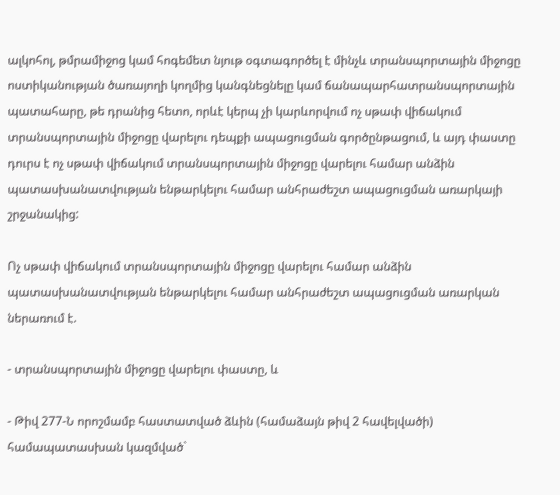ալկոհոլ, թմրամիջոց կամ հոգեմետ նյութ օգտագործել է մինչև տրանսպորտային միջոցը ոստիկանության ծառայողի կողմից կանգնեցնելը կամ ճանապարհատրանսպորտային պատահարը, թե դրանից հետո, որևէ կերպ չի կարևորվում ոչ սթափ վիճակում տրանսպորտային միջոցը վարելու դեպքի ապացուցման գործընթացում, և այդ փաստը դուրս է ոչ սթափ վիճակում տրանսպորտային միջոցը վարելու համար անձին պատասխանատվության ենթարկելու համար անհրաժեշտ ապացուցման առարկայի շրջանակից:

Ոչ սթափ վիճակում տրանսպորտային միջոցը վարելու համար անձին պատասխանատվության ենթարկելու համար անհրաժեշտ ապացուցման առարկան ներառում է.

- տրանսպորտային միջոցը վարելու փաստը, և

- Թիվ 277-Ն որոշմամբ հաստատված ձևին (համաձայն թիվ 2 հավելվածի) համապատասխան կազմված`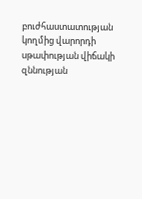բուժհաստատության կողմից վարորդի սթափության վիճակի զննության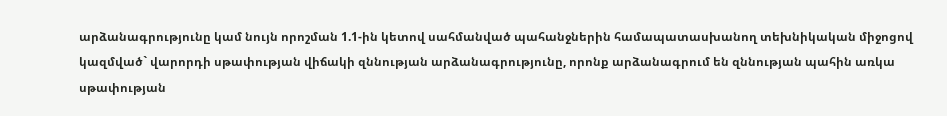արձանագրությունը կամ նույն որոշման 1.1-ին կետով սահմանված պահանջներին համապատասխանող տեխնիկական միջոցով կազմված` վարորդի սթափության վիճակի զննության արձանագրությունը, որոնք արձանագրում են զննության պահին առկա սթափության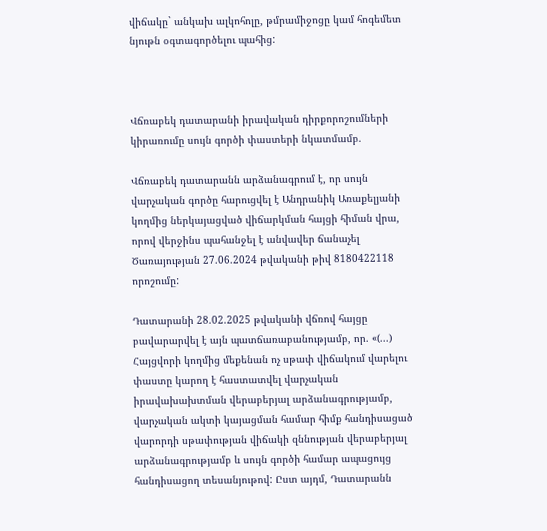վիճակը` անկախ ալկոհոլը, թմրամիջոցը կամ հոգեմետ նյութն օգտագործելու պահից:



Վճռաբեկ դատարանի իրավական դիրքորոշումների կիրառումը սույն գործի փաստերի նկատմամբ.

Վճռաբեկ դատարանն արձանագրում է, որ սույն վարչական գործը հարուցվել է Անդրանիկ Առաքելյանի կողմից ներկայացված վիճարկման հայցի հիման վրա, որով վերջինս պահանջել է անվավեր ճանաչել Ծառայության 27.06.2024 թվականի թիվ 8180422118 որոշումը:

Դատարանի 28.02.2025 թվականի վճռով հայցը բավարարվել է այն պատճառաբանությամբ, որ. «(...) Հայցվորի կողմից մեքենան ոչ սթափ վիճակում վարելու փաստը կարող է հաստատվել վարչական իրավախախտման վերաբերյալ արձանագրությամբ, վարչական ակտի կայացման համար հիմք հանդիսացած վարորդի սթափության վիճակի զննության վերաբերյալ արձանագրությամբ և սույն գործի համար ապացույց հանդիսացող տեսանյութով: Ըստ այդմ, Դատարանն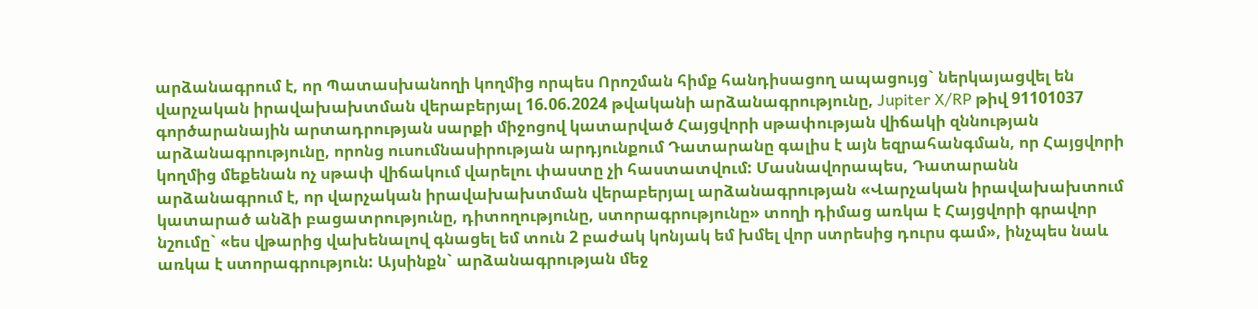արձանագրում է, որ Պատասխանողի կողմից որպես Որոշման հիմք հանդիսացող ապացույց` ներկայացվել են վարչական իրավախախտման վերաբերյալ 16.06.2024 թվականի արձանագրությունը, Jupiter X/RP թիվ 91101037 գործարանային արտադրության սարքի միջոցով կատարված Հայցվորի սթափության վիճակի զննության արձանագրությունը, որոնց ուսումնասիրության արդյունքում Դատարանը գալիս է այն եզրահանգման, որ Հայցվորի կողմից մեքենան ոչ սթափ վիճակում վարելու փաստը չի հաստատվում: Մասնավորապես, Դատարանն արձանագրում է, որ վարչական իրավախախտման վերաբերյալ արձանագրության «Վարչական իրավախախտում կատարած անձի բացատրությունը, դիտողությունը, ստորագրությունը» տողի դիմաց առկա է Հայցվորի գրավոր նշումը` «ես վթարից վախենալով գնացել եմ տուն 2 բաժակ կոնյակ եմ խմել վոր ստրեսից դուրս գամ», ինչպես նաև առկա է ստորագրություն: Այսինքն` արձանագրության մեջ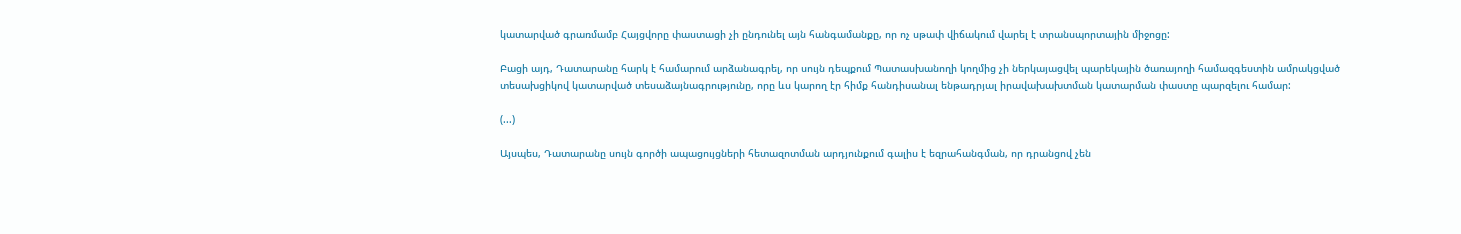կատարված գրառմամբ Հայցվորը փաստացի չի ընդունել այն հանգամանքը, որ ոչ սթափ վիճակում վարել է տրանսպորտային միջոցը:

Բացի այդ, Դատարանը հարկ է համարում արձանագրել, որ սույն դեպքում Պատասխանողի կողմից չի ներկայացվել պարեկային ծառայողի համազգեստին ամրակցված տեսախցիկով կատարված տեսաձայնագրությունը, որը ևս կարող էր հիմք հանդիսանալ ենթադրյալ իրավախախտման կատարման փաստը պարզելու համար:

(...)

Այսպես, Դատարանը սույն գործի ապացույցների հետազոտման արդյունքում գալիս է եզրահանգման, որ դրանցով չեն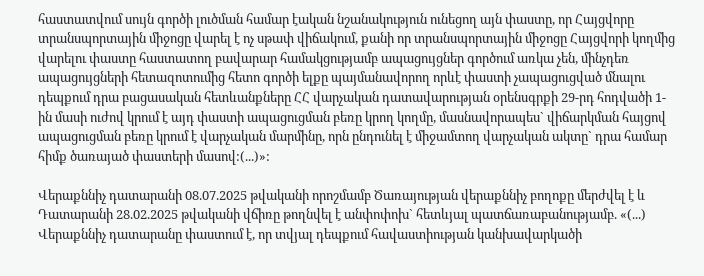հաստատվում սույն գործի լուծման համար էական նշանակություն ունեցող այն փաստը, որ Հայցվորը տրանսպորտային միջոցը վարել է ոչ սթափ վիճակում, քանի որ տրանսպորտային միջոցը Հայցվորի կողմից վարելու փաստը հաստատող բավարար համակցությամբ ապացույցներ գործում առկա չեն, մինչդեռ ապացույցների հետազոտումից հետո գործի ելքը պայմանավորող որևէ փաստի չապացուցված մնալու դեպքում դրա բացասական հետևանքները ՀՀ վարչական դատավարության օրենսգրքի 29-րդ հոդվածի 1-ին մասի ուժով կրում է այդ փաստի ապացուցման բեռը կրող կողմը, մասնավորապես` վիճարկման հայցով ապացուցման բեռը կրում է վարչական մարմինը, որն ընդունել է միջամտող վարչական ակտը` դրա համար հիմք ծառայած փաստերի մասով:(...)»:

Վերաքննիչ դատարանի 08.07.2025 թվականի որոշմամբ Ծառայության վերաքննիչ բողոքը մերժվել է և Դատարանի 28.02.2025 թվականի վճիռը թողնվել է անփոփոխ` հետևյալ պատճառաբանությամբ. «(...) Վերաքննիչ դատարանը փաստում է, որ տվյալ դեպքում հավաստիության կանխավարկածի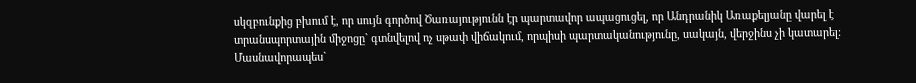սկզբունքից բխում է, որ սույն գործով Ծառայությունն էր պարտավոր ապացուցել, որ Անդրանիկ Առաքելյանը վարել է տրանսպորտային միջոցը` գտնվելով ոչ սթափ վիճակում, որպիսի պարտականությունը, սակայն, վերջինս չի կատարել: Մասնավորապես`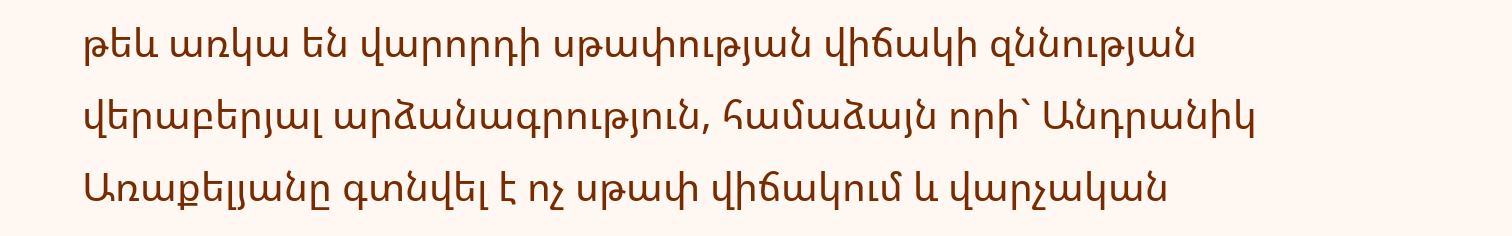թեև առկա են վարորդի սթափության վիճակի զննության վերաբերյալ արձանագրություն, համաձայն որի` Անդրանիկ Առաքելյանը գտնվել է ոչ սթափ վիճակում և վարչական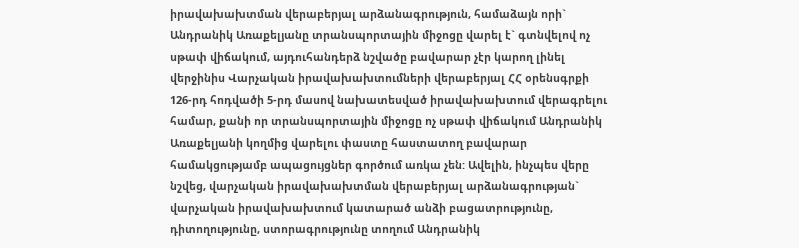իրավախախտման վերաբերյալ արձանագրություն, համաձայն որի` Անդրանիկ Առաքելյանը տրանսպորտային միջոցը վարել է` գտնվելով ոչ սթափ վիճակում, այդուհանդերձ նշվածը բավարար չէր կարող լինել վերջինիս Վարչական իրավախախտումների վերաբերյալ ՀՀ օրենսգրքի 126-րդ հոդվածի 5-րդ մասով նախատեսված իրավախախտում վերագրելու համար, քանի որ տրանսպորտային միջոցը ոչ սթափ վիճակում Անդրանիկ Առաքելյանի կողմից վարելու փաստը հաստատող բավարար համակցությամբ ապացույցներ գործում առկա չեն: Ավելին, ինչպես վերը նշվեց, վարչական իրավախախտման վերաբերյալ արձանագրության` վարչական իրավախախտում կատարած անձի բացատրությունը, դիտողությունը, ստորագրությունը տողում Անդրանիկ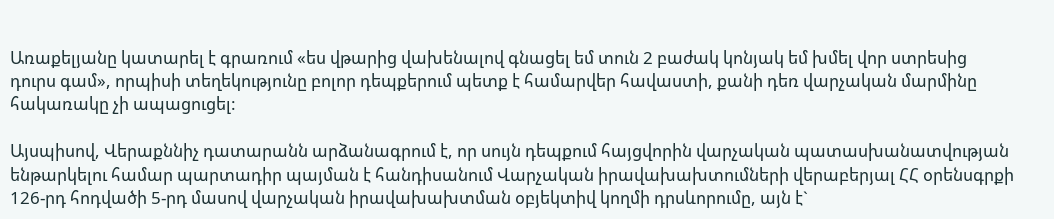Առաքելյանը կատարել է գրառում «ես վթարից վախենալով գնացել եմ տուն 2 բաժակ կոնյակ եմ խմել վոր ստրեսից դուրս գամ», որպիսի տեղեկությունը բոլոր դեպքերում պետք է համարվեր հավաստի, քանի դեռ վարչական մարմինը հակառակը չի ապացուցել:

Այսպիսով, Վերաքննիչ դատարանն արձանագրում է, որ սույն դեպքում հայցվորին վարչական պատասխանատվության ենթարկելու համար պարտադիր պայման է հանդիսանում Վարչական իրավախախտումների վերաբերյալ ՀՀ օրենսգրքի 126-րդ հոդվածի 5-րդ մասով վարչական իրավախախտման օբյեկտիվ կողմի դրսևորումը, այն է`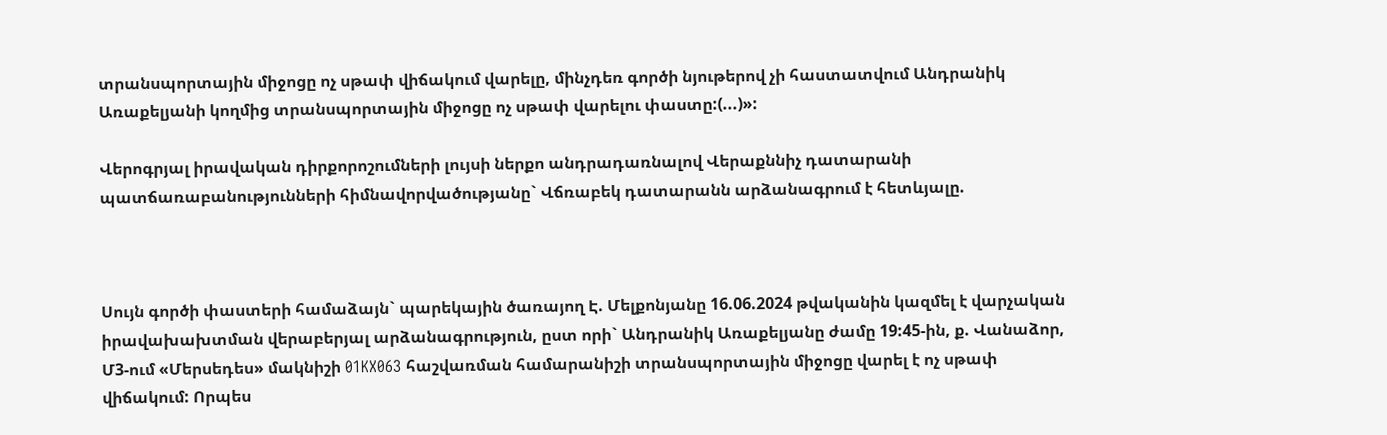տրանսպորտային միջոցը ոչ սթափ վիճակում վարելը, մինչդեռ գործի նյութերով չի հաստատվում Անդրանիկ Առաքելյանի կողմից տրանսպորտային միջոցը ոչ սթափ վարելու փաստը:(...)»:

Վերոգրյալ իրավական դիրքորոշումների լույսի ներքո անդրադառնալով Վերաքննիչ դատարանի պատճառաբանությունների հիմնավորվածությանը` Վճռաբեկ դատարանն արձանագրում է հետևյալը.



Սույն գործի փաստերի համաձայն` պարեկային ծառայող Է. Մելքոնյանը 16.06.2024 թվականին կազմել է վարչական իրավախախտման վերաբերյալ արձանագրություն, ըստ որի` Անդրանիկ Առաքելյանը ժամը 19:45-ին, ք. Վանաձոր, Մ3-ում «Մերսեդես» մակնիշի 01KX063 հաշվառման համարանիշի տրանսպորտային միջոցը վարել է ոչ սթափ վիճակում: Որպես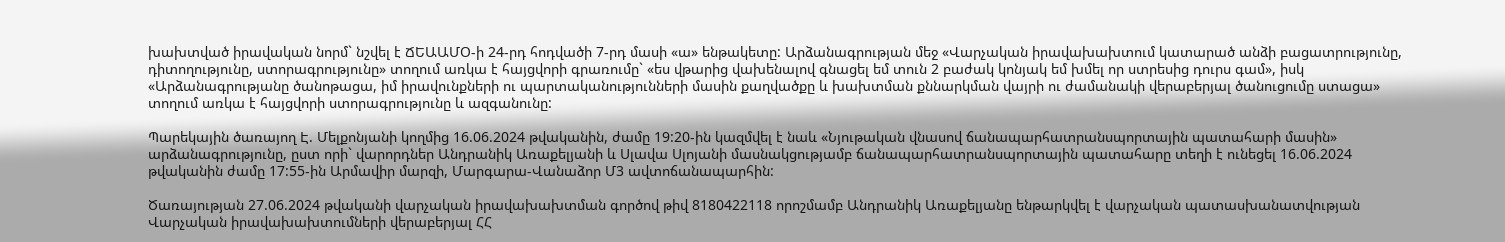խախտված իրավական նորմ` նշվել է ՃԵԱԱՄՕ-ի 24-րդ հոդվածի 7-րդ մասի «ա» ենթակետը: Արձանագրության մեջ «Վարչական իրավախախտում կատարած անձի բացատրությունը, դիտողությունը, ստորագրությունը» տողում առկա է հայցվորի գրառումը` «ես վթարից վախենալով գնացել եմ տուն 2 բաժակ կոնյակ եմ խմել որ ստրեսից դուրս գամ», իսկ «Արձանագրությանը ծանոթացա, իմ իրավունքների ու պարտականությունների մասին քաղվածքը և խախտման քննարկման վայրի ու ժամանակի վերաբերյալ ծանուցումը ստացա» տողում առկա է հայցվորի ստորագրությունը և ազգանունը:

Պարեկային ծառայող Է. Մելքոնյանի կողմից 16.06.2024 թվականին, ժամը 19:20-ին կազմվել է նաև «Նյութական վնասով ճանապարհատրանսպորտային պատահարի մասին» արձանագրությունը, ըստ որի` վարորդներ Անդրանիկ Առաքելյանի և Սլավա Սլոյանի մասնակցությամբ ճանապարհատրանսպորտային պատահարը տեղի է ունեցել 16.06.2024 թվականին ժամը 17:55-ին Արմավիր մարզի, Մարգարա-Վանաձոր Մ3 ավտոճանապարհին:

Ծառայության 27.06.2024 թվականի վարչական իրավախախտման գործով թիվ 8180422118 որոշմամբ Անդրանիկ Առաքելյանը ենթարկվել է վարչական պատասխանատվության Վարչական իրավախախտումների վերաբերյալ ՀՀ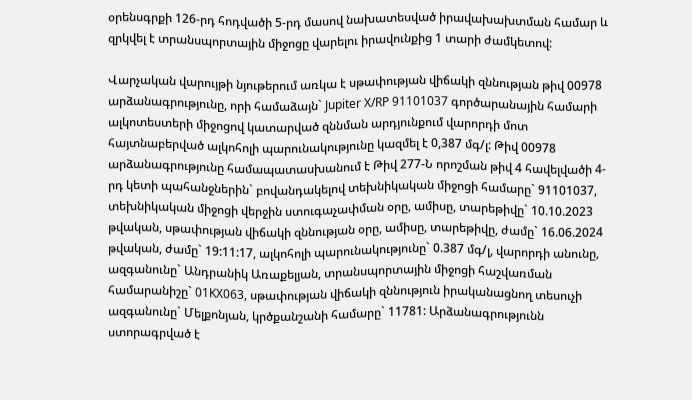օրենսգրքի 126-րդ հոդվածի 5-րդ մասով նախատեսված իրավախախտման համար և զրկվել է տրանսպորտային միջոցը վարելու իրավունքից 1 տարի ժամկետով:

Վարչական վարույթի նյութերում առկա է սթափության վիճակի զննության թիվ 00978 արձանագրությունը, որի համաձայն` Jupiter X/RP 91101037 գործարանային համարի ալկոտեստերի միջոցով կատարված զննման արդյունքում վարորդի մոտ հայտնաբերված ալկոհոլի պարունակությունը կազմել է 0,387 մգ/լ: Թիվ 00978 արձանագրությունը համապատասխանում է Թիվ 277-Ն որոշման թիվ 4 հավելվածի 4-րդ կետի պահանջներին` բովանդակելով տեխնիկական միջոցի համարը` 91101037, տեխնիկական միջոցի վերջին ստուգաչափման օրը, ամիսը, տարեթիվը` 10.10.2023 թվական, սթափության վիճակի զննության օրը, ամիսը, տարեթիվը, ժամը` 16.06.2024 թվական, ժամը` 19:11:17, ալկոհոլի պարունակությունը` 0.387 մգ/լ, վարորդի անունը, ազգանունը` Անդրանիկ Առաքելյան, տրանսպորտային միջոցի հաշվառման համարանիշը` 01KX063, սթափության վիճակի զննություն իրականացնող տեսուչի ազգանունը` Մելքոնյան, կրծքանշանի համարը` 11781: Արձանագրությունն ստորագրված է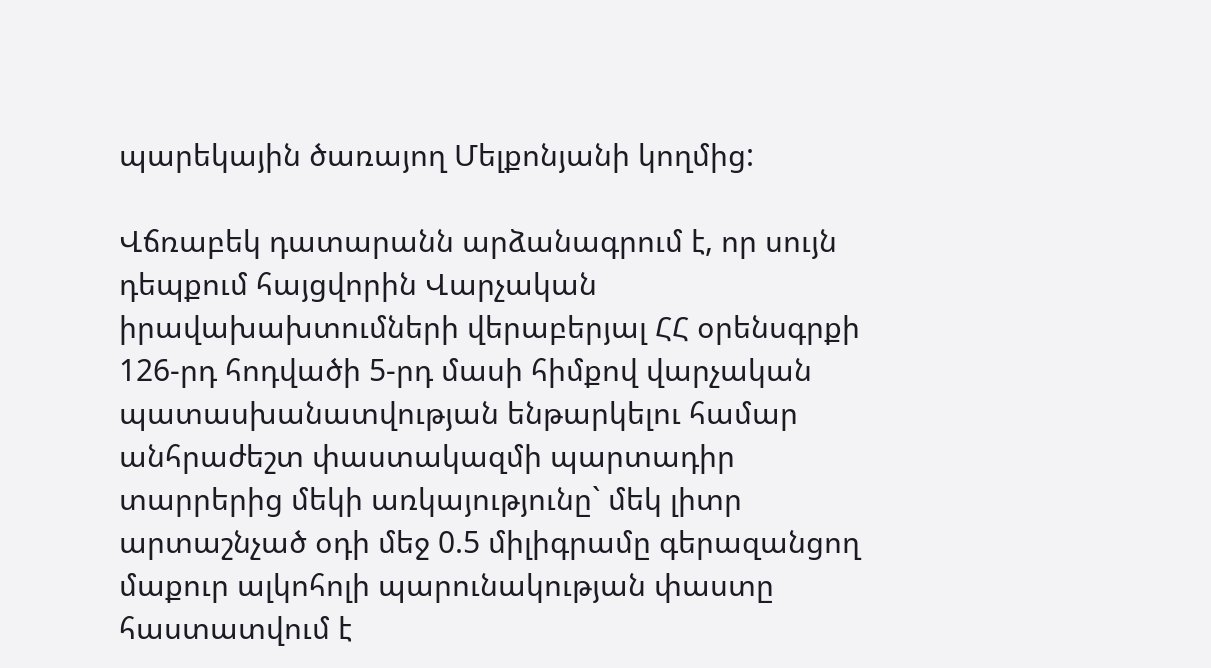պարեկային ծառայող Մելքոնյանի կողմից:

Վճռաբեկ դատարանն արձանագրում է, որ սույն դեպքում հայցվորին Վարչական իրավախախտումների վերաբերյալ ՀՀ օրենսգրքի 126-րդ հոդվածի 5-րդ մասի հիմքով վարչական պատասխանատվության ենթարկելու համար անհրաժեշտ փաստակազմի պարտադիր տարրերից մեկի առկայությունը` մեկ լիտր արտաշնչած օդի մեջ 0.5 միլիգրամը գերազանցող մաքուր ալկոհոլի պարունակության փաստը հաստատվում է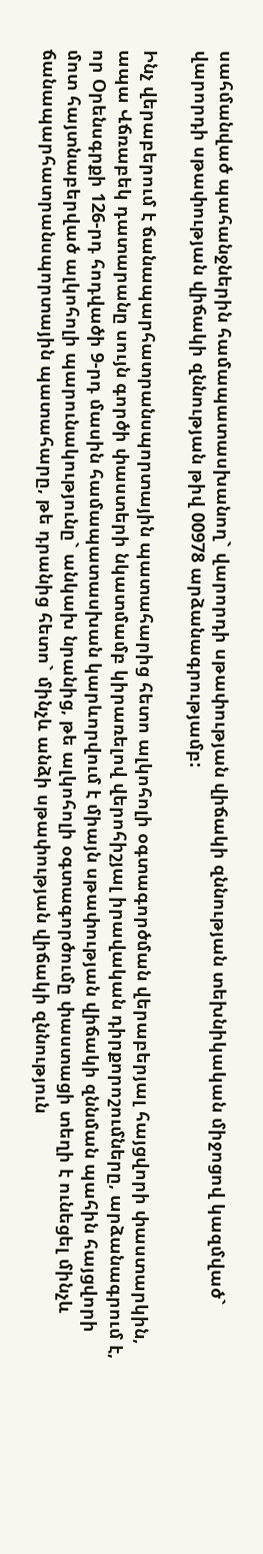սահմանված պահանջներին համապատասխանող` վարորդի սթափության վիճակի զննության տեխնիկական միջոցով կազմված` վարորդի սթափության վիճակի զննության թիվ 00978 արձանագրությամբ:

Ինչ վերաբերում է ճանապարհատրանսպորտային պատահարից հետո ալկոհոլի օգտագործման վերաբերյալ հայցվորի փաստարկին, ապա Վճռաբեկ դատարանը սույն գործի փաստերի նկատմամբ կիրառելով վերոհիշյալ իրավական դիրքորոշումները, արձանագրում է, որ Օրենսգրքի 126-րդ հոդվածի 9-րդ մասին համապատասխան կարևորվում է միայն սթափության վիճակի զննման պահին հայցվորի մոտ հայտնաբերված ալկոհոլի պարունակությունը` անկախ նրանից, թե ալկոհոլի օգտագործումը փաստացի տեղի է ունեցել մինչև ճանապարհատրանսպորտային պատահարը, թե դրանից հետո` մինչև անձի սթափության վիճակի զննություն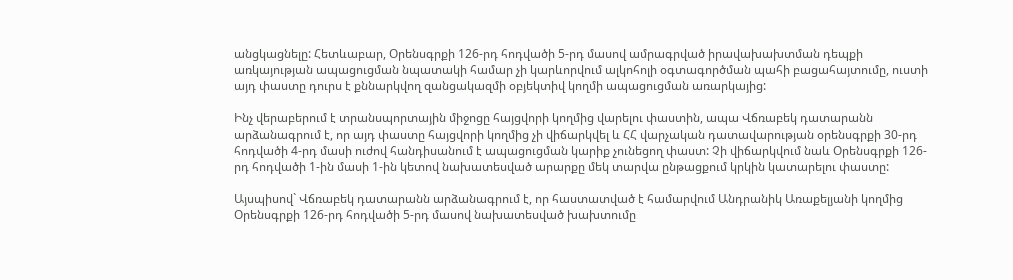անցկացնելը: Հետևաբար, Օրենսգրքի 126-րդ հոդվածի 5-րդ մասով ամրագրված իրավախախտման դեպքի առկայության ապացուցման նպատակի համար չի կարևորվում ալկոհոլի օգտագործման պահի բացահայտումը, ուստի այդ փաստը դուրս է քննարկվող զանցակազմի օբյեկտիվ կողմի ապացուցման առարկայից:

Ինչ վերաբերում է տրանսպորտային միջոցը հայցվորի կողմից վարելու փաստին, ապա Վճռաբեկ դատարանն արձանագրում է, որ այդ փաստը հայցվորի կողմից չի վիճարկվել և ՀՀ վարչական դատավարության օրենսգրքի 30-րդ հոդվածի 4-րդ մասի ուժով հանդիսանում է ապացուցման կարիք չունեցող փաստ: Չի վիճարկվում նաև Օրենսգրքի 126-րդ հոդվածի 1-ին մասի 1-ին կետով նախատեսված արարքը մեկ տարվա ընթացքում կրկին կատարելու փաստը:

Այսպիսով` Վճռաբեկ դատարանն արձանագրում է, որ հաստատված է համարվում Անդրանիկ Առաքելյանի կողմից Օրենսգրքի 126-րդ հոդվածի 5-րդ մասով նախատեսված խախտումը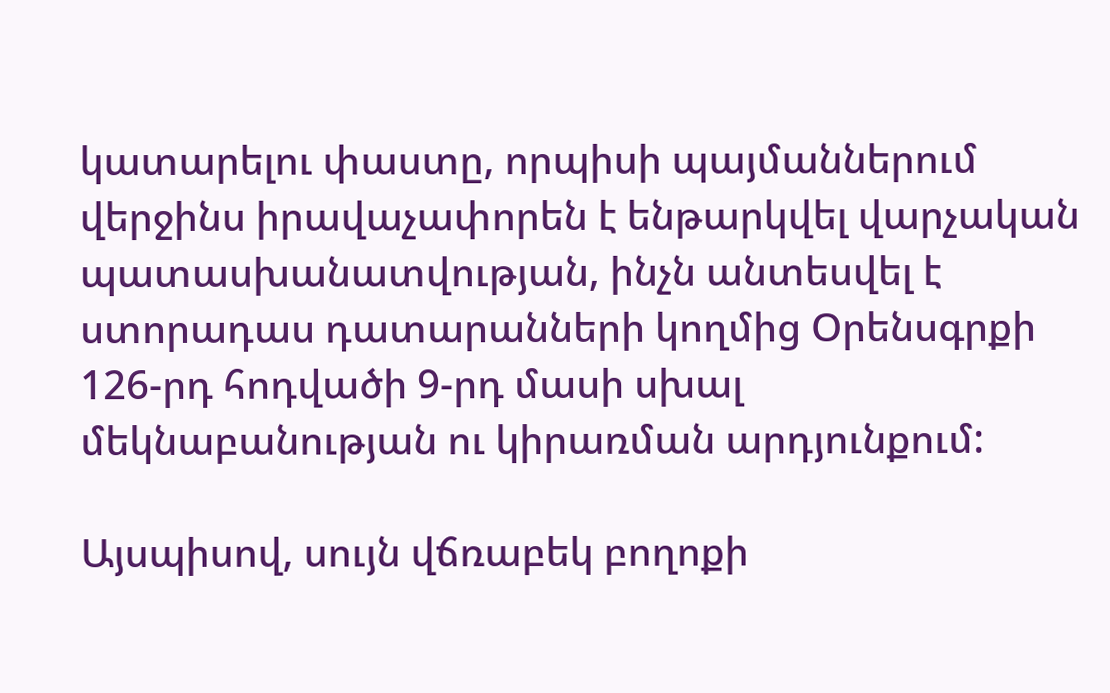կատարելու փաստը, որպիսի պայմաններում վերջինս իրավաչափորեն է ենթարկվել վարչական պատասխանատվության, ինչն անտեսվել է ստորադաս դատարանների կողմից Օրենսգրքի 126-րդ հոդվածի 9-րդ մասի սխալ մեկնաբանության ու կիրառման արդյունքում:

Այսպիսով, սույն վճռաբեկ բողոքի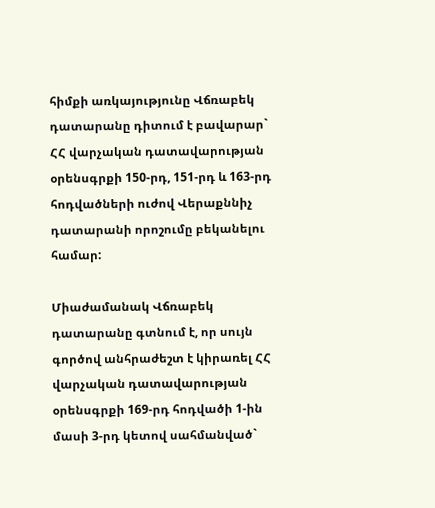հիմքի առկայությունը Վճռաբեկ դատարանը դիտում է բավարար` ՀՀ վարչական դատավարության օրենսգրքի 150-րդ, 151-րդ և 163-րդ հոդվածների ուժով Վերաքննիչ դատարանի որոշումը բեկանելու համար:

Միաժամանակ Վճռաբեկ դատարանը գտնում է, որ սույն գործով անհրաժեշտ է կիրառել ՀՀ վարչական դատավարության օրենսգրքի 169-րդ հոդվածի 1-ին մասի 3-րդ կետով սահմանված`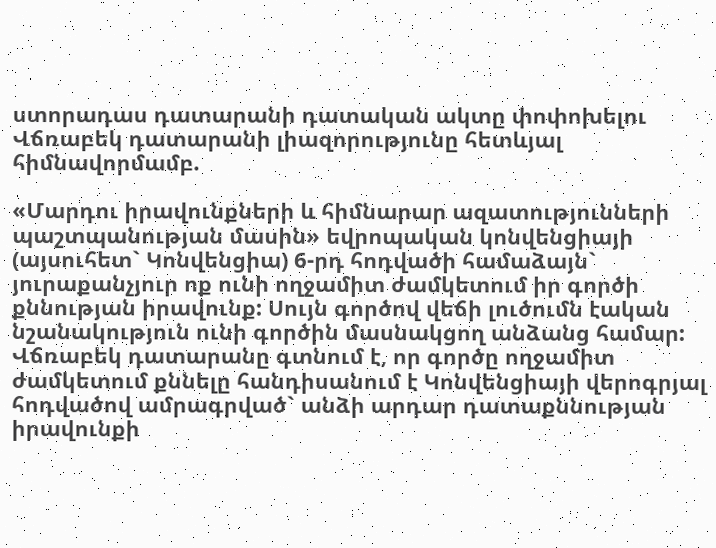ստորադաս դատարանի դատական ակտը փոփոխելու Վճռաբեկ դատարանի լիազորությունը հետևյալ հիմնավորմամբ.

«Մարդու իրավունքների և հիմնարար ազատությունների պաշտպանության մասին» եվրոպական կոնվենցիայի (այսուհետ` Կոնվենցիա) 6-րդ հոդվածի համաձայն` յուրաքանչյուր ոք ունի ողջամիտ ժամկետում իր գործի քննության իրավունք: Սույն գործով վեճի լուծումն էական նշանակություն ունի գործին մասնակցող անձանց համար: Վճռաբեկ դատարանը գտնում է, որ գործը ողջամիտ ժամկետում քննելը հանդիսանում է Կոնվենցիայի վերոգրյալ հոդվածով ամրագրված` անձի արդար դատաքննության իրավունքի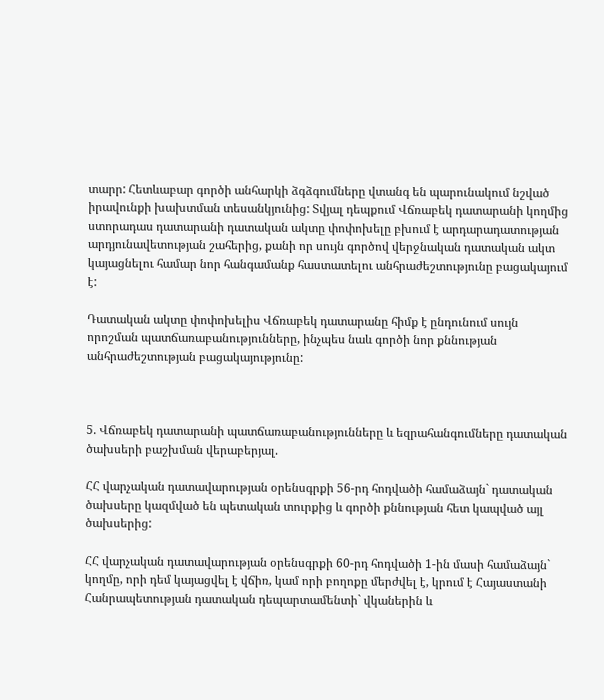տարր: Հետևաբար գործի անհարկի ձգձգումները վտանգ են պարունակում նշված իրավունքի խախտման տեսանկյունից: Տվյալ դեպքում Վճռաբեկ դատարանի կողմից ստորադաս դատարանի դատական ակտը փոփոխելը բխում է արդարադատության արդյունավետության շահերից, քանի որ սույն գործով վերջնական դատական ակտ կայացնելու համար նոր հանգամանք հաստատելու անհրաժեշտությունը բացակայում է:

Դատական ակտը փոփոխելիս Վճռաբեկ դատարանը հիմք է ընդունում սույն որոշման պատճառաբանությունները, ինչպես նաև գործի նոր քննության անհրաժեշտության բացակայությունը:



5. Վճռաբեկ դատարանի պատճառաբանությունները և եզրահանգումները դատական ծախսերի բաշխման վերաբերյալ.

ՀՀ վարչական դատավարության օրենսգրքի 56-րդ հոդվածի համաձայն` դատական ծախսերը կազմված են պետական տուրքից և գործի քննության հետ կապված այլ ծախսերից:

ՀՀ վարչական դատավարության օրենսգրքի 60-րդ հոդվածի 1-ին մասի համաձայն` կողմը, որի դեմ կայացվել է վճիռ, կամ որի բողոքը մերժվել է, կրում է Հայաստանի Հանրապետության դատական դեպարտամենտի` վկաներին և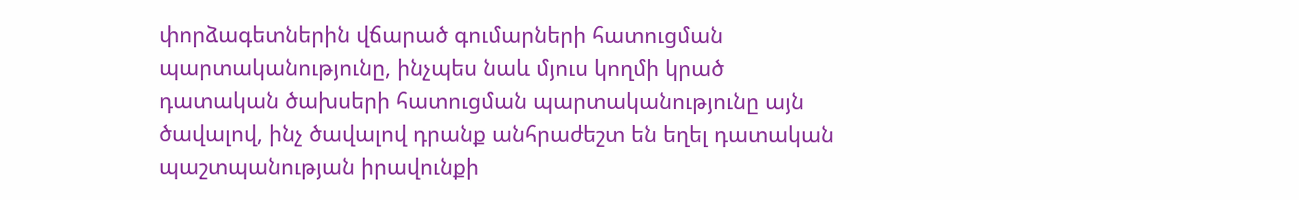փորձագետներին վճարած գումարների հատուցման պարտականությունը, ինչպես նաև մյուս կողմի կրած դատական ծախսերի հատուցման պարտականությունը այն ծավալով, ինչ ծավալով դրանք անհրաժեշտ են եղել դատական պաշտպանության իրավունքի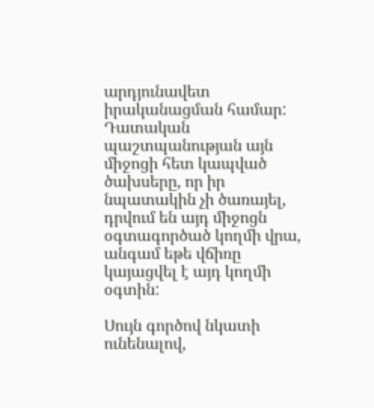արդյունավետ իրականացման համար: Դատական պաշտպանության այն միջոցի հետ կապված ծախսերը, որ իր նպատակին չի ծառայել, դրվում են այդ միջոցն օգտագործած կողմի վրա, անգամ եթե վճիռը կայացվել է այդ կողմի օգտին:

Սույն գործով նկատի ունենալով,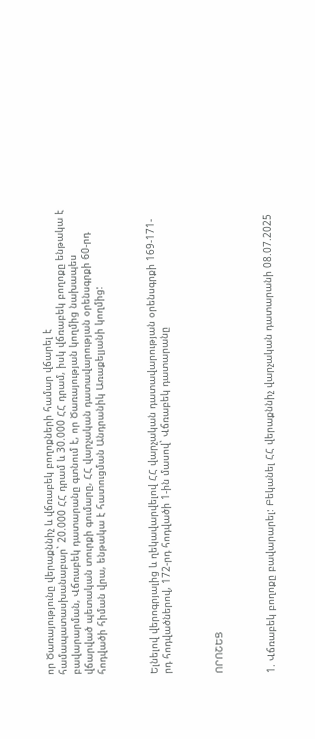որ Ծառայությունը վերաքննիչ և վճռաբեկ բողոքների համար վճարել է համապատասխանաբար` 20.000 ՀՀ դրամ և 30.000 ՀՀ դրամ, իսկ վճռաբեկ բողոքը ենթակա է բավարարման, Վճռաբեկ դատարանը գտնում է, որ Ծառայության կողմից նախապես վճարված պետական տուրքի գումարը, ՀՀ վարչական դատավարության օրենսգրքի 60-րդ հոդվածի հիման վրա, ենթակա է հատուցման Անդրանիկ Առաքելյանի կողմից:



Ելնելով վերոգրյալից և ղեկավարվելով ՀՀ վարչական դատավարության օրենսգրքի 169-171-րդ հոդվածներով, 172-րդ հոդվածի 1-ին մասով` Վճռաբեկ դատարանը



ՈՐՈՇԵՑ



1. Վճռաբեկ բողոքը բավարարել: Բեկանել ՀՀ վերաքննիչ վարչական դատարանի 08.07.2025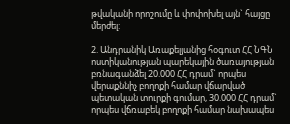թվականի որոշումը և փոփոխել այն` հայցը մերժել:

2. Անդրանիկ Առաքելյանից հօգուտ ՀՀ ՆԳՆ ոստիկանության պարեկային ծառայության բռնագանձել 20.000 ՀՀ դրամ` որպես վերաքննիչ բողոքի համար վճարված պետական տուրքի գումար, 30.000 ՀՀ դրամ` որպես վճռաբեկ բողոքի համար նախապես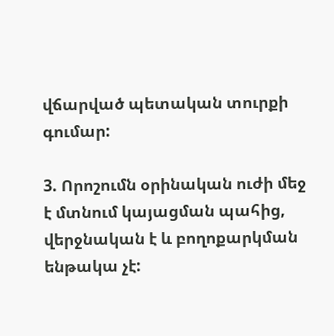վճարված պետական տուրքի գումար:

3. Որոշումն օրինական ուժի մեջ է մտնում կայացման պահից, վերջնական է և բողոքարկման ենթակա չէ: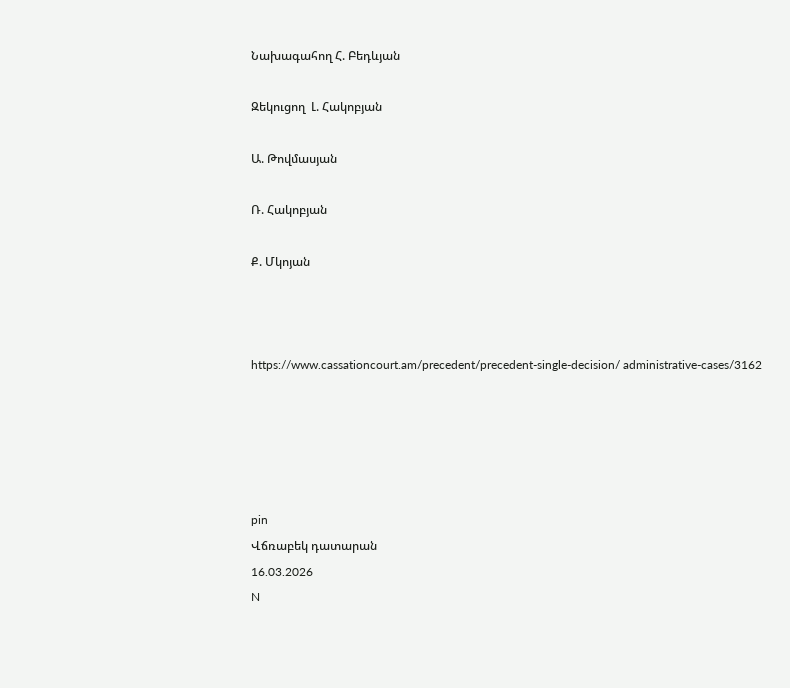Նախագահող Հ. Բեդևյան

Զեկուցող  Լ. Հակոբյան

Ա. Թովմասյան

Ռ. Հակոբյան

Ք. Մկոյան



https://www.cassationcourt.am/precedent/precedent-single-decision/ administrative-cases/3162





pin
Վճռաբեկ դատարան
16.03.2026
N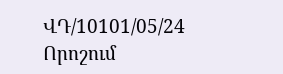ՎԴ/10101/05/24
Որոշում